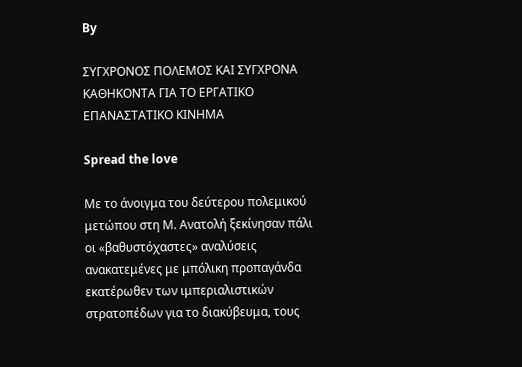By

ΣΥΓΧΡΟΝΟΣ ΠΟΛΕΜΟΣ ΚΑΙ ΣΥΓΧΡΟΝΑ ΚΑΘΗΚΟΝΤΑ ΓΙΑ ΤΟ ΕΡΓΑΤΙΚΟ ΕΠΑΝΑΣΤΑΤΙΚΟ ΚΙΝΗΜΑ

Spread the love

Με το άνοιγμα του δεύτερου πολεμικού μετώπου στη Μ. Ανατολή ξεκίνησαν πάλι οι «βαθυστόχαστες» αναλύσεις ανακατεμένες με μπόλικη προπαγάνδα εκατέρωθεν των ιμπεριαλιστικών στρατοπέδων για το διακύβευμα, τους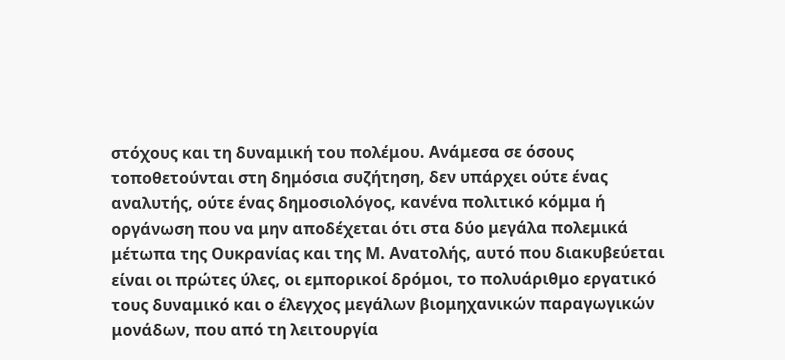στόχους και τη δυναμική του πολέμου. Ανάμεσα σε όσους τοποθετούνται στη δημόσια συζήτηση, δεν υπάρχει ούτε ένας αναλυτής, ούτε ένας δημοσιολόγος, κανένα πολιτικό κόμμα ή οργάνωση που να μην αποδέχεται ότι στα δύο μεγάλα πολεμικά μέτωπα της Ουκρανίας και της Μ. Ανατολής, αυτό που διακυβεύεται είναι οι πρώτες ύλες, οι εμπορικοί δρόμοι, το πολυάριθμο εργατικό τους δυναμικό και ο έλεγχος μεγάλων βιομηχανικών παραγωγικών μονάδων, που από τη λειτουργία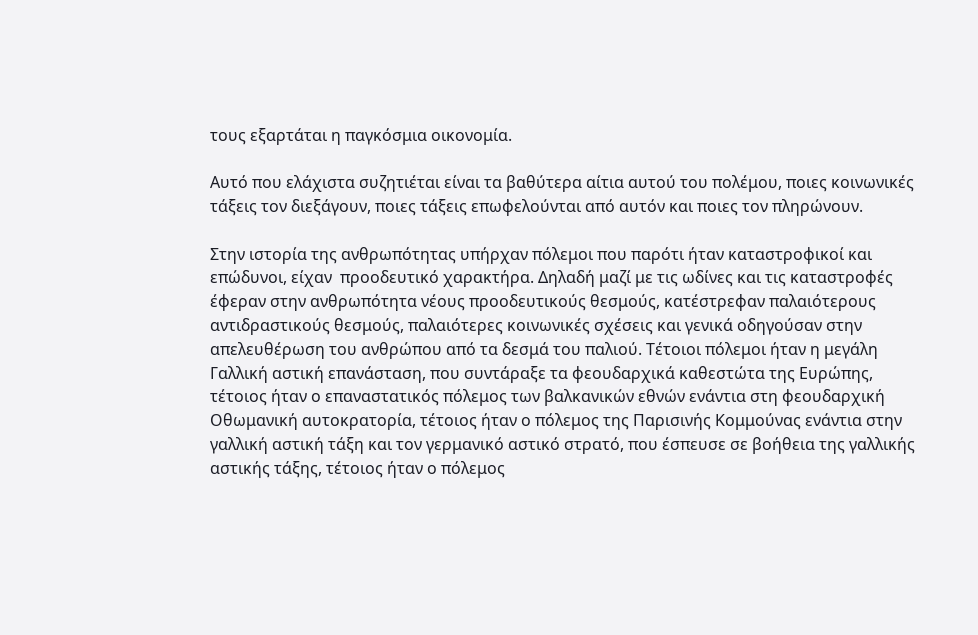τους εξαρτάται η παγκόσμια οικονομία.

Αυτό που ελάχιστα συζητιέται είναι τα βαθύτερα αίτια αυτού του πολέμου, ποιες κοινωνικές τάξεις τον διεξάγουν, ποιες τάξεις επωφελούνται από αυτόν και ποιες τον πληρώνουν.

Στην ιστορία της ανθρωπότητας υπήρχαν πόλεμοι που παρότι ήταν καταστροφικοί και επώδυνοι, είχαν  προοδευτικό χαρακτήρα. Δηλαδή μαζί με τις ωδίνες και τις καταστροφές  έφεραν στην ανθρωπότητα νέους προοδευτικούς θεσμούς, κατέστρεφαν παλαιότερους αντιδραστικούς θεσμούς, παλαιότερες κοινωνικές σχέσεις και γενικά οδηγούσαν στην απελευθέρωση του ανθρώπου από τα δεσμά του παλιού. Τέτοιοι πόλεμοι ήταν η μεγάλη Γαλλική αστική επανάσταση, που συντάραξε τα φεουδαρχικά καθεστώτα της Ευρώπης, τέτοιος ήταν ο επαναστατικός πόλεμος των βαλκανικών εθνών ενάντια στη φεουδαρχική Οθωμανική αυτοκρατορία, τέτοιος ήταν ο πόλεμος της Παρισινής Κομμούνας ενάντια στην γαλλική αστική τάξη και τον γερμανικό αστικό στρατό, που έσπευσε σε βοήθεια της γαλλικής αστικής τάξης, τέτοιος ήταν ο πόλεμος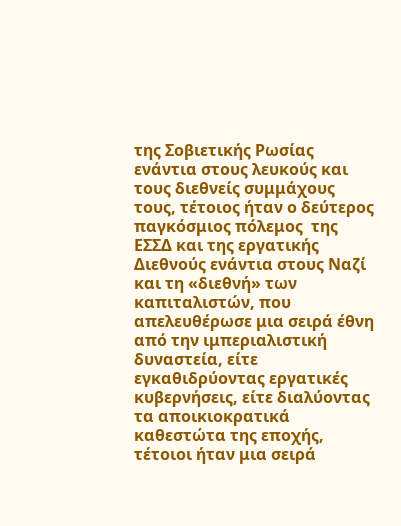της Σοβιετικής Ρωσίας ενάντια στους λευκούς και τους διεθνείς συμμάχους τους, τέτοιος ήταν ο δεύτερος παγκόσμιος πόλεμος  της ΕΣΣΔ και της εργατικής Διεθνούς ενάντια στους Ναζί και τη «διεθνή» των καπιταλιστών, που απελευθέρωσε μια σειρά έθνη από την ιμπεριαλιστική δυναστεία, είτε εγκαθιδρύοντας εργατικές κυβερνήσεις, είτε διαλύοντας τα αποικιοκρατικά καθεστώτα της εποχής, τέτοιοι ήταν μια σειρά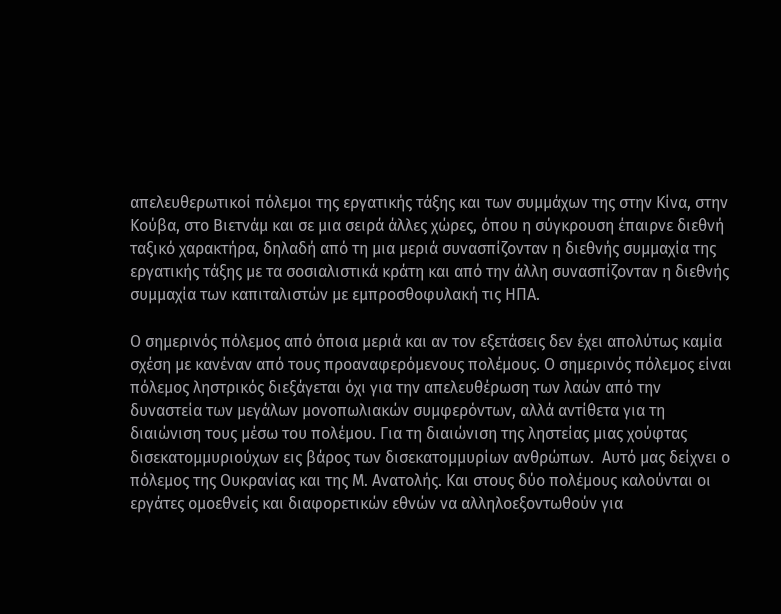απελευθερωτικοί πόλεμοι της εργατικής τάξης και των συμμάχων της στην Κίνα, στην Κούβα, στο Βιετνάμ και σε μια σειρά άλλες χώρες, όπου η σύγκρουση έπαιρνε διεθνή ταξικό χαρακτήρα, δηλαδή από τη μια μεριά συνασπίζονταν η διεθνής συμμαχία της εργατικής τάξης με τα σοσιαλιστικά κράτη και από την άλλη συνασπίζονταν η διεθνής συμμαχία των καπιταλιστών με εμπροσθοφυλακή τις ΗΠΑ.

Ο σημερινός πόλεμος από όποια μεριά και αν τον εξετάσεις δεν έχει απολύτως καμία σχέση με κανέναν από τους προαναφερόμενους πολέμους. Ο σημερινός πόλεμος είναι πόλεμος ληστρικός διεξάγεται όχι για την απελευθέρωση των λαών από την δυναστεία των μεγάλων μονοπωλιακών συμφερόντων, αλλά αντίθετα για τη διαιώνιση τους μέσω του πολέμου. Για τη διαιώνιση της ληστείας μιας χούφτας δισεκατομμυριούχων εις βάρος των δισεκατομμυρίων ανθρώπων.  Αυτό μας δείχνει ο πόλεμος της Ουκρανίας και της Μ. Ανατολής. Και στους δύο πολέμους καλούνται οι εργάτες ομοεθνείς και διαφορετικών εθνών να αλληλοεξοντωθούν για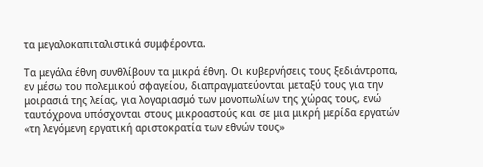τα μεγαλοκαπιταλιστικά συμφέροντα.

Τα μεγάλα έθνη συνθλίβουν τα μικρά έθνη. Οι κυβερνήσεις τους ξεδιάντροπα, εν μέσω του πολεμικού σφαγείου, διαπραγματεύονται μεταξύ τους για την μοιρασιά της λείας, για λογαριασμό των μονοπωλίων της χώρας τους, ενώ ταυτόχρονα υπόσχονται στους μικροαστούς και σε μια μικρή μερίδα εργατών «τη λεγόμενη εργατική αριστοκρατία των εθνών τους»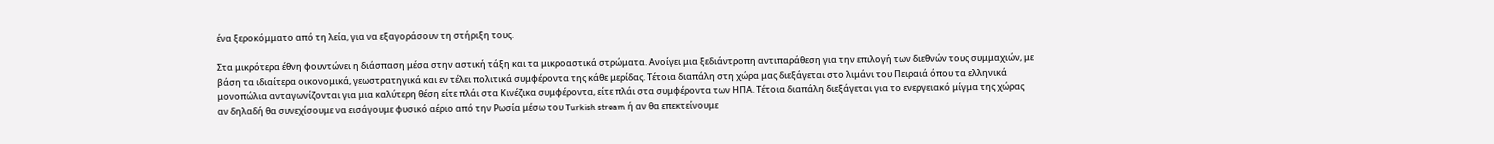ένα ξεροκόμματο από τη λεία, για να εξαγοράσουν τη στήριξη τους.

Στα μικρότερα έθνη φουντώνει η διάσπαση μέσα στην αστική τάξη και τα μικροαστικά στρώματα. Ανοίγει μια ξεδιάντροπη αντιπαράθεση για την επιλογή των διεθνών τους συμμαχιών, με βάση τα ιδιαίτερα οικονομικά, γεωστρατηγικά και εν τέλει πολιτικά συμφέροντα της κάθε μερίδας. Τέτοια διαπάλη στη χώρα μας διεξάγεται στο λιμάνι του Πειραιά όπου τα ελληνικά μονοπώλια ανταγωνίζονται για μια καλύτερη θέση είτε πλάι στα Κινέζικα συμφέροντα, είτε πλάι στα συμφέροντα των ΗΠΑ. Τέτοια διαπάλη διεξάγεται για το ενεργειακό μίγμα της χώρας αν δηλαδή θα συνεχίσουμε να εισάγουμε φυσικό αέριο από την Ρωσία μέσω του Turkish stream ή αν θα επεκτείνουμε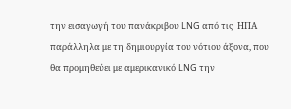την εισαγωγή του πανάκριβου LNG από τις  ΗΠΑ παράλληλα με τη δημιουργία του νότιου άξονα, που θα προμηθεύει με αμερικανικό LNG την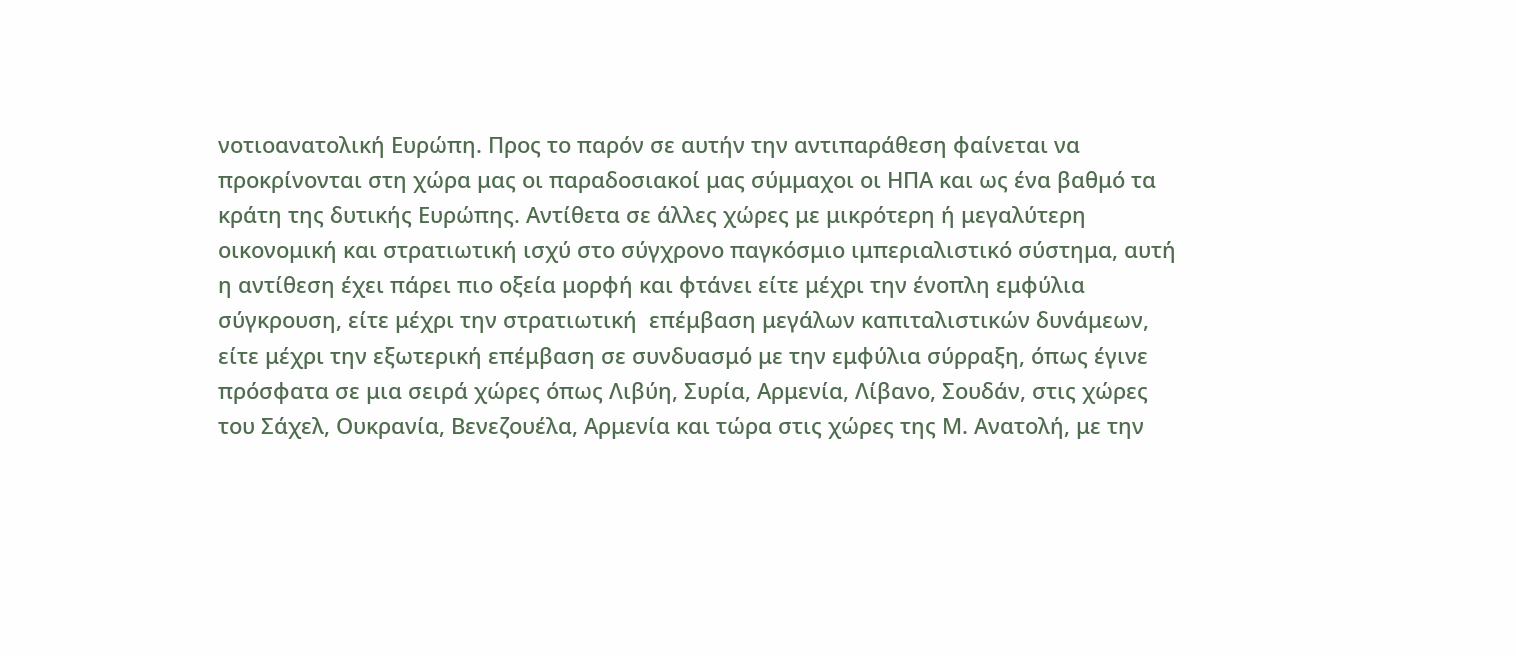νοτιοανατολική Ευρώπη. Προς το παρόν σε αυτήν την αντιπαράθεση φαίνεται να προκρίνονται στη χώρα μας οι παραδοσιακοί μας σύμμαχοι οι ΗΠΑ και ως ένα βαθμό τα κράτη της δυτικής Ευρώπης. Αντίθετα σε άλλες χώρες με μικρότερη ή μεγαλύτερη οικονομική και στρατιωτική ισχύ στο σύγχρονο παγκόσμιο ιμπεριαλιστικό σύστημα, αυτή η αντίθεση έχει πάρει πιο οξεία μορφή και φτάνει είτε μέχρι την ένοπλη εμφύλια σύγκρουση, είτε μέχρι την στρατιωτική  επέμβαση μεγάλων καπιταλιστικών δυνάμεων, είτε μέχρι την εξωτερική επέμβαση σε συνδυασμό με την εμφύλια σύρραξη, όπως έγινε πρόσφατα σε μια σειρά χώρες όπως Λιβύη, Συρία, Αρμενία, Λίβανο, Σουδάν, στις χώρες του Σάχελ, Ουκρανία, Βενεζουέλα, Αρμενία και τώρα στις χώρες της Μ. Ανατολή, με την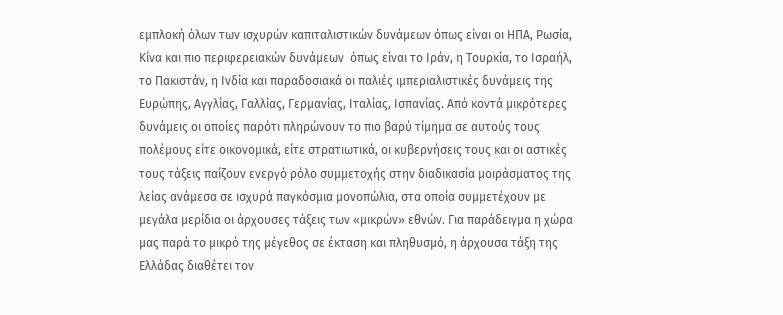εμπλοκή όλων των ισχυρών καπιταλιστικών δυνάμεων όπως είναι οι ΗΠΑ, Ρωσία, Κίνα και πιο περιφερειακών δυνάμεων  όπως είναι το Ιράν, η Τουρκία, το Ισραήλ, το Πακιστάν, η Ινδία και παραδοσιακά οι παλιές ιμπεριαλιστικές δυνάμεις της Ευρώπης, Αγγλίας, Γαλλίας, Γερμανίας, Ιταλίας, Ισπανίας. Από κοντά μικρότερες δυνάμεις οι οποίες παρότι πληρώνουν το πιο βαρύ τίμημα σε αυτούς τους πολέμους είτε οικονομικά, είτε στρατιωτικά, οι κυβερνήσεις τους και οι αστικές τους τάξεις παίζουν ενεργό ρόλο συμμετοχής στην διαδικασία μοιράσματος της λείας ανάμεσα σε ισχυρά παγκόσμια μονοπώλια, στα οποία συμμετέχουν με μεγάλα μερίδια οι άρχουσες τάξεις των «μικρών» εθνών. Για παράδειγμα η χώρα μας παρά το μικρό της μέγεθος σε έκταση και πληθυσμό, η άρχουσα τάξη της Ελλάδας διαθέτει τον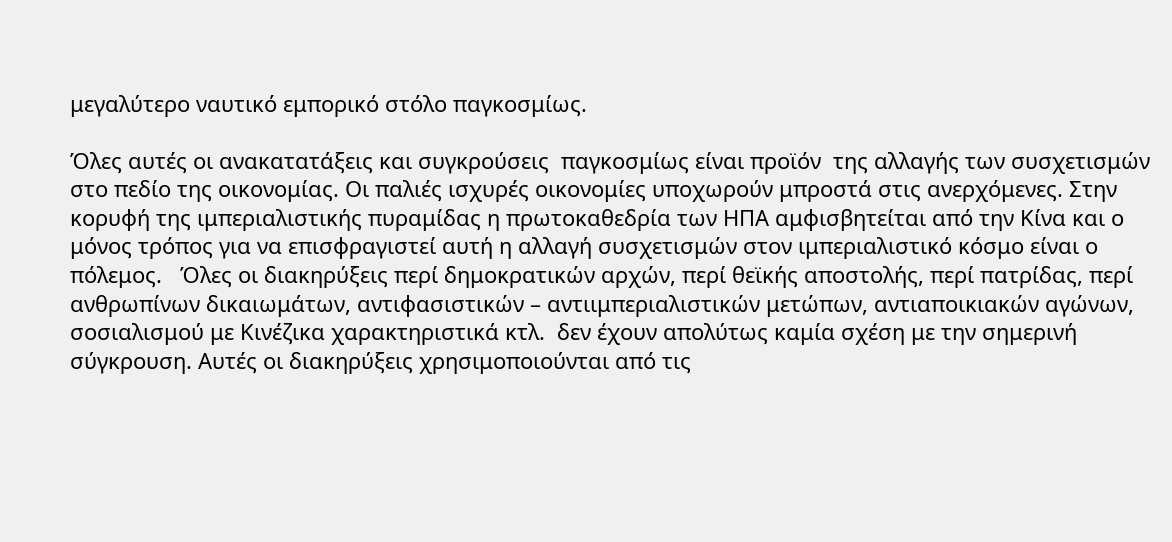μεγαλύτερο ναυτικό εμπορικό στόλο παγκοσμίως.

Όλες αυτές οι ανακατατάξεις και συγκρούσεις  παγκοσμίως είναι προϊόν  της αλλαγής των συσχετισμών στο πεδίο της οικονομίας. Οι παλιές ισχυρές οικονομίες υποχωρούν μπροστά στις ανερχόμενες. Στην κορυφή της ιμπεριαλιστικής πυραμίδας η πρωτοκαθεδρία των ΗΠΑ αμφισβητείται από την Κίνα και ο μόνος τρόπος για να επισφραγιστεί αυτή η αλλαγή συσχετισμών στον ιμπεριαλιστικό κόσμο είναι ο πόλεμος.   Όλες οι διακηρύξεις περί δημοκρατικών αρχών, περί θεϊκής αποστολής, περί πατρίδας, περί ανθρωπίνων δικαιωμάτων, αντιφασιστικών – αντιιμπεριαλιστικών μετώπων, αντιαποικιακών αγώνων, σοσιαλισμού με Κινέζικα χαρακτηριστικά κτλ.  δεν έχουν απολύτως καμία σχέση με την σημερινή σύγκρουση. Αυτές οι διακηρύξεις χρησιμοποιούνται από τις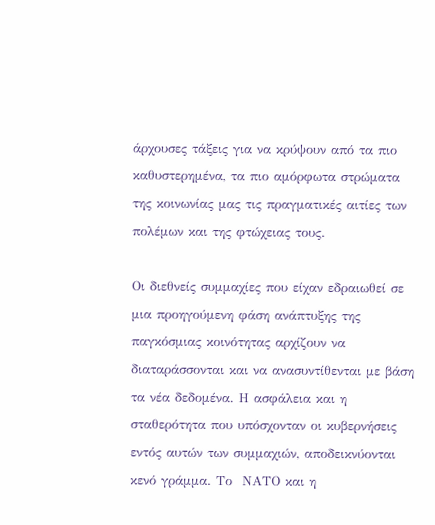άρχουσες τάξεις για να κρύψουν από τα πιο καθυστερημένα, τα πιο αμόρφωτα στρώματα της κοινωνίας μας τις πραγματικές αιτίες των πολέμων και της φτώχειας τους.

Οι διεθνείς συμμαχίες που είχαν εδραιωθεί σε μια προηγούμενη φάση ανάπτυξης της παγκόσμιας κοινότητας αρχίζουν να διαταράσσονται και να ανασυντίθενται με βάση τα νέα δεδομένα. Η ασφάλεια και η σταθερότητα που υπόσχονταν οι κυβερνήσεις εντός αυτών των συμμαχιών, αποδεικνύονται κενό γράμμα. Το  ΝΑΤΟ και η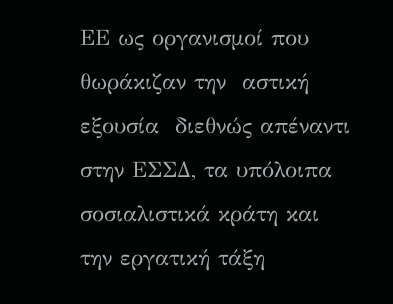ΕΕ ως οργανισμοί που θωράκιζαν την  αστική εξουσία  διεθνώς απέναντι στην ΕΣΣΔ, τα υπόλοιπα σοσιαλιστικά κράτη και την εργατική τάξη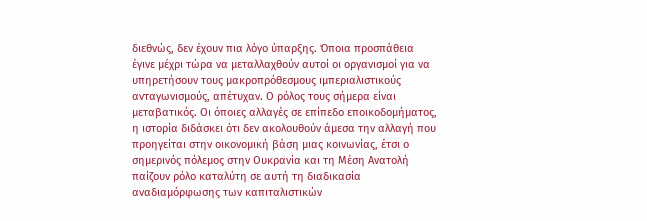διεθνώς, δεν έχουν πια λόγο ύπαρξης. Όποια προσπάθεια έγινε μέχρι τώρα να μεταλλαχθούν αυτοί οι οργανισμοί για να υπηρετήσουν τους μακροπρόθεσμους ιμπεριαλιστικούς ανταγωνισμούς, απέτυχαν. Ο ρόλος τους σήμερα είναι μεταβατικός. Οι όποιες αλλαγές σε επίπεδο εποικοδομήματος, η ιστορία διδάσκει ότι δεν ακολουθούν άμεσα την αλλαγή που προηγείται στην οικονομική βάση μιας κοινωνίας, έτσι ο σημερινός πόλεμος στην Ουκρανία και τη Μέση Ανατολή παίζουν ρόλο καταλύτη σε αυτή τη διαδικασία αναδιαμόρφωσης των καπιταλιστικών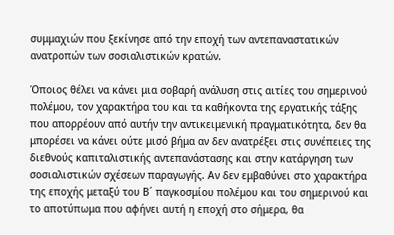συμμαχιών που ξεκίνησε από την εποχή των αντεπαναστατικών ανατροπών των σοσιαλιστικών κρατών.

Όποιος θέλει να κάνει μια σοβαρή ανάλυση στις αιτίες του σημερινού πολέμου, τον χαρακτήρα του και τα καθήκοντα της εργατικής τάξης που απορρέουν από αυτήν την αντικειμενική πραγματικότητα, δεν θα μπορέσει να κάνει ούτε μισό βήμα αν δεν ανατρέξει στις συνέπειες της διεθνούς καπιταλιστικής αντεπανάστασης και στην κατάργηση των σοσιαλιστικών σχέσεων παραγωγής. Αν δεν εμβαθύνει στο χαρακτήρα της εποχής μεταξύ του Β΄ παγκοσμίου πολέμου και του σημερινού και το αποτύπωμα που αφήνει αυτή η εποχή στο σήμερα, θα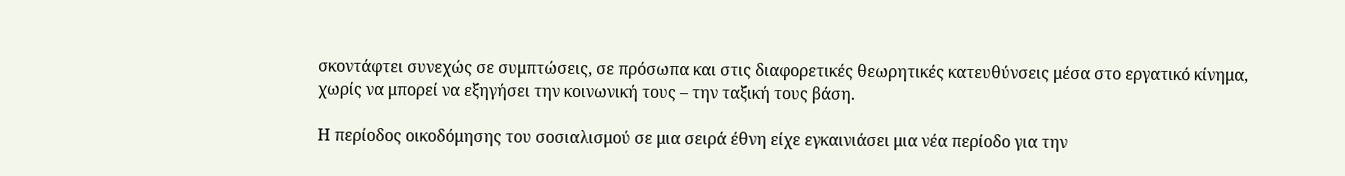σκοντάφτει συνεχώς σε συμπτώσεις, σε πρόσωπα και στις διαφορετικές θεωρητικές κατευθύνσεις μέσα στο εργατικό κίνημα, χωρίς να μπορεί να εξηγήσει την κοινωνική τους – την ταξική τους βάση.

Η περίοδος οικοδόμησης του σοσιαλισμού σε μια σειρά έθνη είχε εγκαινιάσει μια νέα περίοδο για την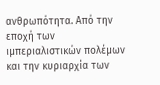ανθρωπότητα. Από την εποχή των ιμπεριαλιστικών πολέμων και την κυριαρχία των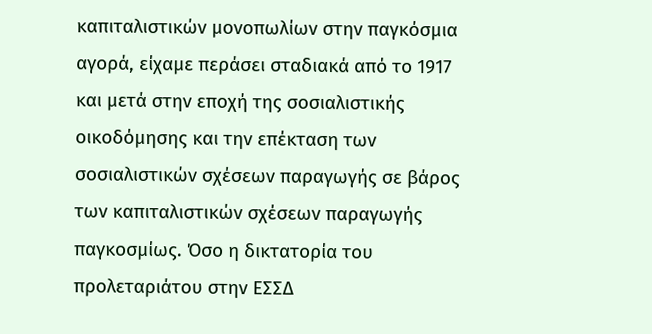καπιταλιστικών μονοπωλίων στην παγκόσμια αγορά, είχαμε περάσει σταδιακά από το 1917 και μετά στην εποχή της σοσιαλιστικής οικοδόμησης και την επέκταση των σοσιαλιστικών σχέσεων παραγωγής σε βάρος των καπιταλιστικών σχέσεων παραγωγής παγκοσμίως. Όσο η δικτατορία του προλεταριάτου στην ΕΣΣΔ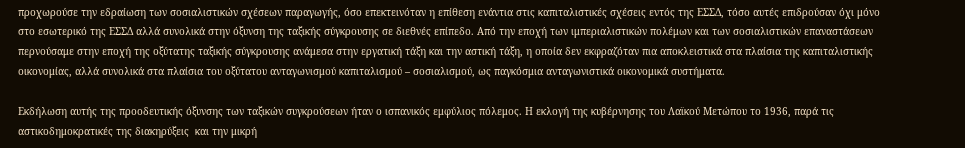προχωρούσε την εδραίωση των σοσιαλιστικών σχέσεων παραγωγής, όσο επεκτεινόταν η επίθεση ενάντια στις καπιταλιστικές σχέσεις εντός της ΕΣΣΔ, τόσο αυτές επιδρούσαν όχι μόνο στο εσωτερικό της ΕΣΣΔ αλλά συνολικά στην όξυνση της ταξικής σύγκρουσης σε διεθνές επίπεδο. Από την εποχή των ιμπεριαλιστικών πολέμων και των σοσιαλιστικών επαναστάσεων περνούσαμε στην εποχή της οξύτατης ταξικής σύγκρουσης ανάμεσα στην εργατική τάξη και την αστική τάξη, η οποία δεν εκφραζόταν πια αποκλειστικά στα πλαίσια της καπιταλιστικής οικονομίας, αλλά συνολικά στα πλαίσια του οξύτατου ανταγωνισμού καπιταλισμού – σοσιαλισμού, ως παγκόσμια ανταγωνιστικά οικονομικά συστήματα.

Εκδήλωση αυτής της προοδευτικής όξυνσης των ταξικών συγκρούσεων ήταν ο ισπανικός εμφύλιος πόλεμος. Η εκλογή της κυβέρνησης του Λαϊκού Μετώπου το 1936, παρά τις αστικοδημοκρατικές της διακηρύξεις  και την μικρή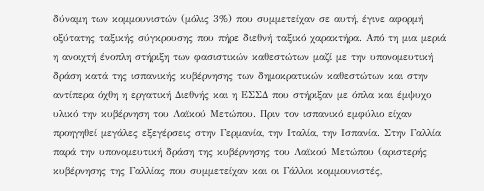δύναμη των κομμουνιστών (μόλις 3%) που συμμετείχαν σε αυτή, έγινε αφορμή οξύτατης ταξικής σύγκρουσης που πήρε διεθνή ταξικό χαρακτήρα. Από τη μια μεριά η ανοιχτή ένοπλη στήριξη των φασιστικών καθεστώτων μαζί με την υπονομευτική δράση κατά της ισπανικής κυβέρνησης των δημοκρατικών καθεστώτων και στην αντίπερα όχθη η εργατική Διεθνής και η ΕΣΣΔ που στήριξαν με όπλα και έμψυχο υλικό την κυβέρνηση του Λαϊκού Μετώπου. Πριν τον ισπανικό εμφύλιο είχαν προηγηθεί μεγάλες εξεγέρσεις στην Γερμανία, την Ιταλία, την Ισπανία. Στην Γαλλία παρά την υπονομευτική δράση της κυβέρνησης του Λαϊκού Μετώπου (αριστερής κυβέρνησης της Γαλλίας που συμμετείχαν και οι Γάλλοι κομμουνιστές,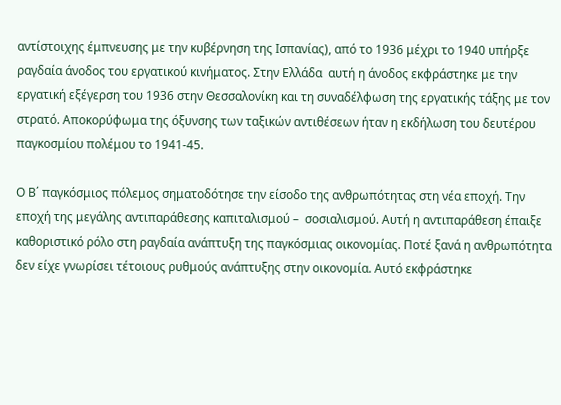αντίστοιχης έμπνευσης με την κυβέρνηση της Ισπανίας), από το 1936 μέχρι το 1940 υπήρξε ραγδαία άνοδος του εργατικού κινήματος. Στην Ελλάδα  αυτή η άνοδος εκφράστηκε με την εργατική εξέγερση του 1936 στην Θεσσαλονίκη και τη συναδέλφωση της εργατικής τάξης με τον στρατό. Αποκορύφωμα της όξυνσης των ταξικών αντιθέσεων ήταν η εκδήλωση του δευτέρου παγκοσμίου πολέμου το 1941-45.

Ο Β΄ παγκόσμιος πόλεμος σηματοδότησε την είσοδο της ανθρωπότητας στη νέα εποχή. Την εποχή της μεγάλης αντιπαράθεσης καπιταλισμού –  σοσιαλισμού. Αυτή η αντιπαράθεση έπαιξε καθοριστικό ρόλο στη ραγδαία ανάπτυξη της παγκόσμιας οικονομίας. Ποτέ ξανά η ανθρωπότητα δεν είχε γνωρίσει τέτοιους ρυθμούς ανάπτυξης στην οικονομία. Αυτό εκφράστηκε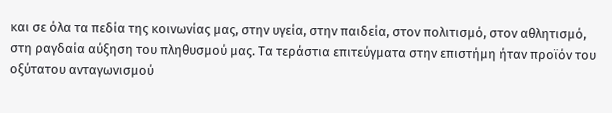και σε όλα τα πεδία της κοινωνίας μας, στην υγεία, στην παιδεία, στον πολιτισμό, στον αθλητισμό, στη ραγδαία αύξηση του πληθυσμού μας. Τα τεράστια επιτεύγματα στην επιστήμη ήταν προϊόν του οξύτατου ανταγωνισμού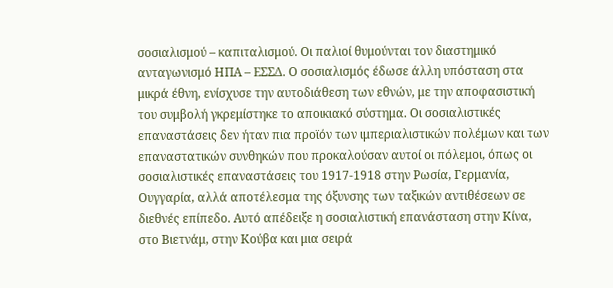σοσιαλισμού – καπιταλισμού. Οι παλιοί θυμούνται τον διαστημικό ανταγωνισμό ΗΠΑ – ΕΣΣΔ. Ο σοσιαλισμός έδωσε άλλη υπόσταση στα μικρά έθνη, ενίσχυσε την αυτοδιάθεση των εθνών, με την αποφασιστική του συμβολή γκρεμίστηκε το αποικιακό σύστημα. Οι σοσιαλιστικές επαναστάσεις δεν ήταν πια προϊόν των ιμπεριαλιστικών πολέμων και των επαναστατικών συνθηκών που προκαλούσαν αυτοί οι πόλεμοι, όπως οι σοσιαλιστικές επαναστάσεις του 1917-1918 στην Ρωσία, Γερμανία, Ουγγαρία, αλλά αποτέλεσμα της όξυνσης των ταξικών αντιθέσεων σε διεθνές επίπεδο. Αυτό απέδειξε η σοσιαλιστική επανάσταση στην Κίνα, στο Βιετνάμ, στην Κούβα και μια σειρά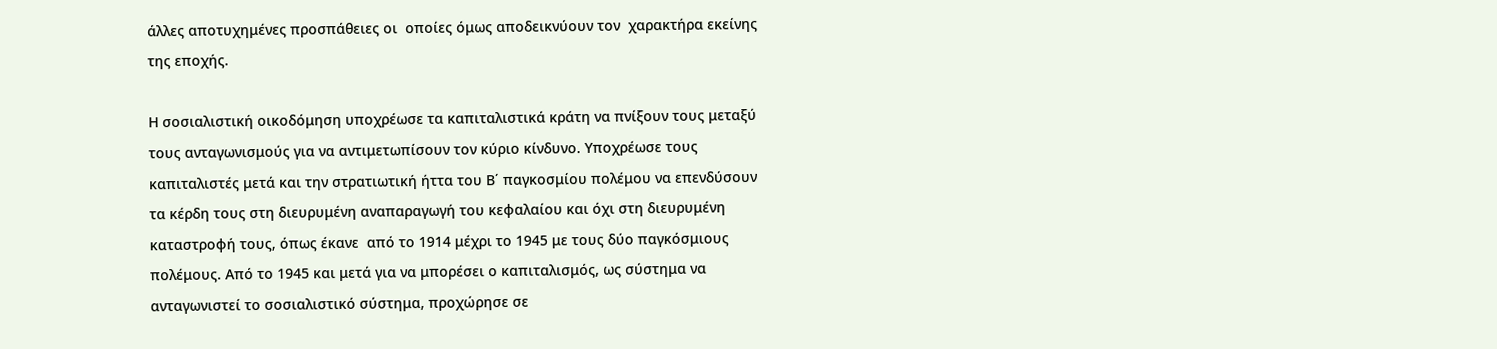άλλες αποτυχημένες προσπάθειες οι  οποίες όμως αποδεικνύουν τον  χαρακτήρα εκείνης της εποχής.

Η σοσιαλιστική οικοδόμηση υποχρέωσε τα καπιταλιστικά κράτη να πνίξουν τους μεταξύ τους ανταγωνισμούς για να αντιμετωπίσουν τον κύριο κίνδυνο. Υποχρέωσε τους καπιταλιστές μετά και την στρατιωτική ήττα του Β΄ παγκοσμίου πολέμου να επενδύσουν τα κέρδη τους στη διευρυμένη αναπαραγωγή του κεφαλαίου και όχι στη διευρυμένη καταστροφή τους, όπως έκανε  από το 1914 μέχρι το 1945 με τους δύο παγκόσμιους πολέμους. Από το 1945 και μετά για να μπορέσει ο καπιταλισμός, ως σύστημα να ανταγωνιστεί το σοσιαλιστικό σύστημα, προχώρησε σε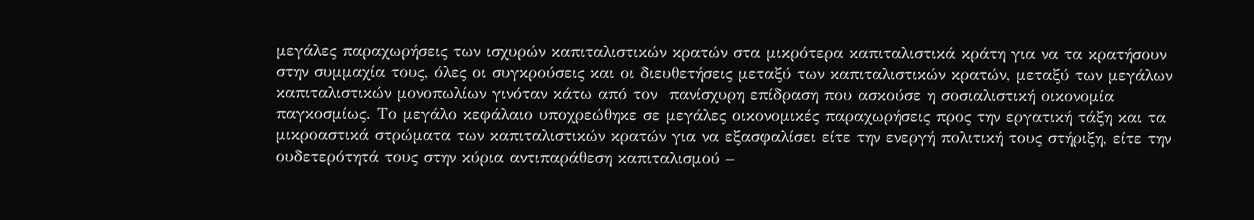μεγάλες παραχωρήσεις των ισχυρών καπιταλιστικών κρατών στα μικρότερα καπιταλιστικά κράτη για να τα κρατήσουν στην συμμαχία τους, όλες οι συγκρούσεις και οι διευθετήσεις μεταξύ των καπιταλιστικών κρατών, μεταξύ των μεγάλων καπιταλιστικών μονοπωλίων γινόταν κάτω από τον  πανίσχυρη επίδραση που ασκούσε η σοσιαλιστική οικονομία παγκοσμίως. Το μεγάλο κεφάλαιο υποχρεώθηκε σε μεγάλες οικονομικές παραχωρήσεις προς την εργατική τάξη και τα μικροαστικά στρώματα των καπιταλιστικών κρατών για να εξασφαλίσει είτε την ενεργή πολιτική τους στήριξη, είτε την ουδετερότητά τους στην κύρια αντιπαράθεση καπιταλισμού –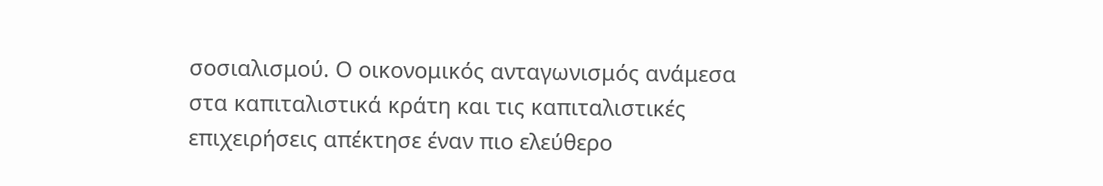σοσιαλισμού. Ο οικονομικός ανταγωνισμός ανάμεσα στα καπιταλιστικά κράτη και τις καπιταλιστικές επιχειρήσεις απέκτησε έναν πιο ελεύθερο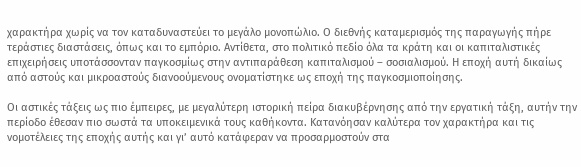χαρακτήρα χωρίς να τον καταδυναστεύει το μεγάλο μονοπώλιο. Ο διεθνής καταμερισμός της παραγωγής πήρε τεράστιες διαστάσεις, όπως και το εμπόριο. Αντίθετα, στο πολιτικό πεδίο όλα τα κράτη και οι καπιταλιστικές επιχειρήσεις υποτάσσονταν παγκοσμίως στην αντιπαράθεση καπιταλισμού – σοσιαλισμού. Η εποχή αυτή δικαίως από αστούς και μικροαστούς διανοούμενους ονοματίστηκε ως εποχή της παγκοσμιοποίησης.

Οι αστικές τάξεις ως πιο έμπειρες, με μεγαλύτερη ιστορική πείρα διακυβέρνησης από την εργατική τάξη, αυτήν την περίοδο έθεσαν πιο σωστά τα υποκειμενικά τους καθήκοντα. Κατανόησαν καλύτερα τον χαρακτήρα και τις νομοτέλειες της εποχής αυτής και γι’ αυτό κατάφεραν να προσαρμοστούν στα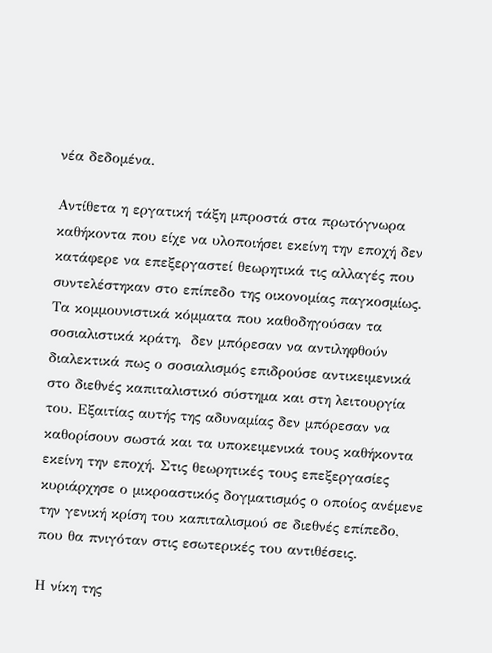νέα δεδομένα.

Αντίθετα η εργατική τάξη μπροστά στα πρωτόγνωρα καθήκοντα που είχε να υλοποιήσει εκείνη την εποχή δεν κατάφερε να επεξεργαστεί θεωρητικά τις αλλαγές που συντελέστηκαν στο επίπεδο της οικονομίας παγκοσμίως. Τα κομμουνιστικά κόμματα που καθοδηγούσαν τα σοσιαλιστικά κράτη,  δεν μπόρεσαν να αντιληφθούν διαλεκτικά πως ο σοσιαλισμός επιδρούσε αντικειμενικά στο διεθνές καπιταλιστικό σύστημα και στη λειτουργία του. Εξαιτίας αυτής της αδυναμίας δεν μπόρεσαν να καθορίσουν σωστά και τα υποκειμενικά τους καθήκοντα εκείνη την εποχή. Στις θεωρητικές τους επεξεργασίες κυριάρχησε ο μικροαστικός δογματισμός ο οποίος ανέμενε την γενική κρίση του καπιταλισμού σε διεθνές επίπεδο, που θα πνιγόταν στις εσωτερικές του αντιθέσεις.

Η νίκη της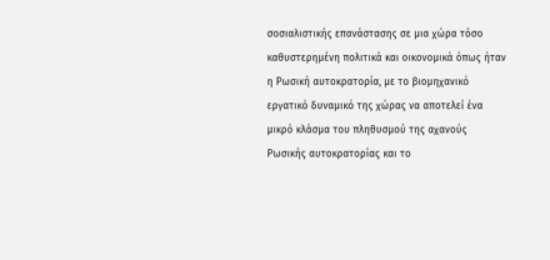σοσιαλιστικής επανάστασης σε μια χώρα τόσο καθυστερημένη πολιτικά και οικονομικά όπως ήταν η Ρωσική αυτοκρατορία, με το βιομηχανικό εργατικό δυναμικό της χώρας να αποτελεί ένα μικρό κλάσμα του πληθυσμού της αχανούς Ρωσικής αυτοκρατορίας και το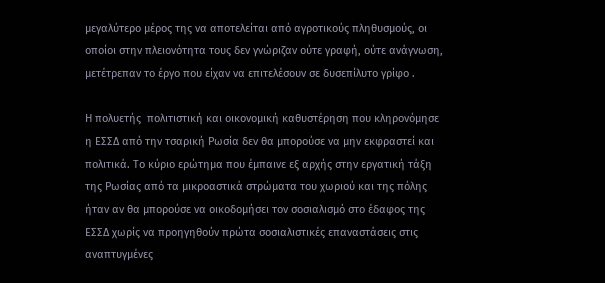μεγαλύτερο μέρος της να αποτελείται από αγροτικούς πληθυσμούς, οι οποίοι στην πλειονότητα τους δεν γνώριζαν ούτε γραφή, ούτε ανάγνωση, μετέτρεπαν το έργο που είχαν να επιτελέσουν σε δυσεπίλυτο γρίφο .

Η πολυετής  πολιτιστική και οικονομική καθυστέρηση που κληρονόμησε η ΕΣΣΔ από την τσαρική Ρωσία δεν θα μπορούσε να μην εκφραστεί και πολιτικά. Το κύριο ερώτημα που έμπαινε εξ αρχής στην εργατική τάξη της Ρωσίας από τα μικροαστικά στρώματα του χωριού και της πόλης ήταν αν θα μπορούσε να οικοδομήσει τον σοσιαλισμό στο έδαφος της ΕΣΣΔ χωρίς να προηγηθούν πρώτα σοσιαλιστικές επαναστάσεις στις αναπτυγμένες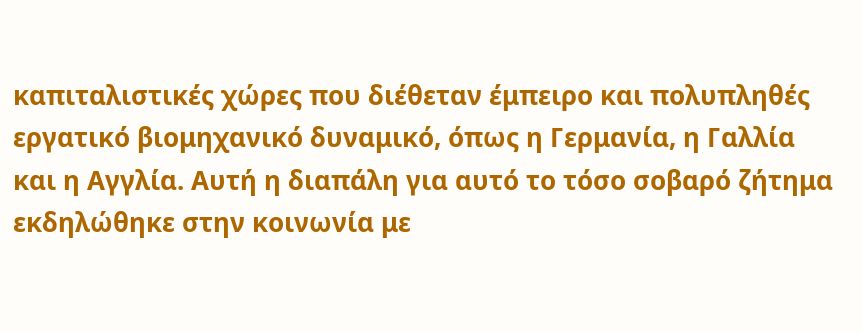καπιταλιστικές χώρες που διέθεταν έμπειρο και πολυπληθές εργατικό βιομηχανικό δυναμικό, όπως η Γερμανία, η Γαλλία και η Αγγλία. Αυτή η διαπάλη για αυτό το τόσο σοβαρό ζήτημα εκδηλώθηκε στην κοινωνία με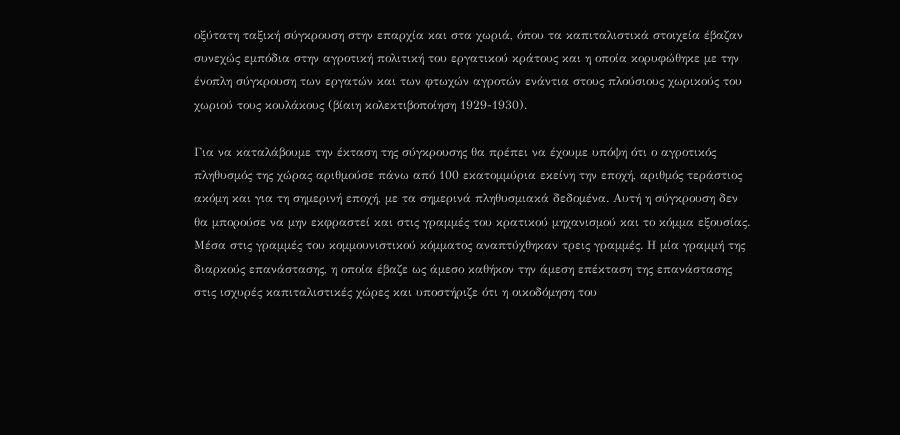οξύτατη ταξική σύγκρουση στην επαρχία και στα χωριά, όπου τα καπιταλιστικά στοιχεία έβαζαν συνεχώς εμπόδια στην αγροτική πολιτική του εργατικού κράτους και η οποία κορυφώθηκε με την ένοπλη σύγκρουση των εργατών και των φτωχών αγροτών ενάντια στους πλούσιους χωρικούς του χωριού τους κουλάκους (βίαιη κολεκτιβοποίηση 1929-1930).

Για να καταλάβουμε την έκταση της σύγκρουσης θα πρέπει να έχουμε υπόψη ότι ο αγροτικός πληθυσμός της χώρας αριθμούσε πάνω από 100 εκατομμύρια εκείνη την εποχή, αριθμός τεράστιος ακόμη και για τη σημερινή εποχή, με τα σημερινά πληθυσμιακά δεδομένα. Αυτή η σύγκρουση δεν θα μπορούσε να μην εκφραστεί και στις γραμμές του κρατικού μηχανισμού και το κόμμα εξουσίας. Μέσα στις γραμμές του κομμουνιστικού κόμματος αναπτύχθηκαν τρεις γραμμές. Η μία γραμμή της διαρκούς επανάστασης, η οποία έβαζε ως άμεσο καθήκον την άμεση επέκταση της επανάστασης στις ισχυρές καπιταλιστικές χώρες και υποστήριζε ότι η οικοδόμηση του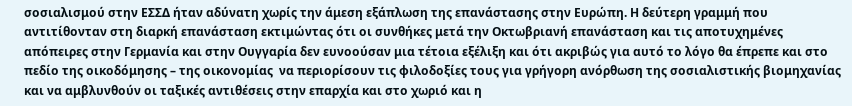σοσιαλισμού στην ΕΣΣΔ ήταν αδύνατη χωρίς την άμεση εξάπλωση της επανάστασης στην Ευρώπη. Η δεύτερη γραμμή που αντιτίθονταν στη διαρκή επανάσταση εκτιμώντας ότι οι συνθήκες μετά την Οκτωβριανή επανάσταση και τις αποτυχημένες απόπειρες στην Γερμανία και στην Ουγγαρία δεν ευνοούσαν μια τέτοια εξέλιξη και ότι ακριβώς για αυτό το λόγο θα έπρεπε και στο πεδίο της οικοδόμησης – της οικονομίας  να περιορίσουν τις φιλοδοξίες τους για γρήγορη ανόρθωση της σοσιαλιστικής βιομηχανίας και να αμβλυνθούν οι ταξικές αντιθέσεις στην επαρχία και στο χωριό και η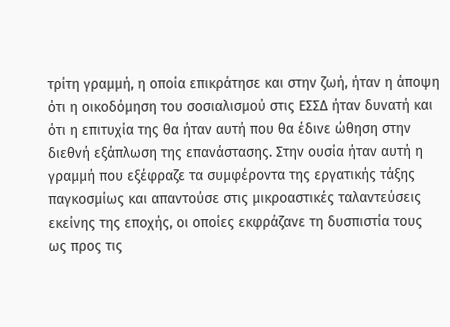τρίτη γραμμή, η οποία επικράτησε και στην ζωή, ήταν η άποψη ότι η οικοδόμηση του σοσιαλισμού στις ΕΣΣΔ ήταν δυνατή και ότι η επιτυχία της θα ήταν αυτή που θα έδινε ώθηση στην διεθνή εξάπλωση της επανάστασης. Στην ουσία ήταν αυτή η γραμμή που εξέφραζε τα συμφέροντα της εργατικής τάξης παγκοσμίως και απαντούσε στις μικροαστικές ταλαντεύσεις εκείνης της εποχής, οι οποίες εκφράζανε τη δυσπιστία τους ως προς τις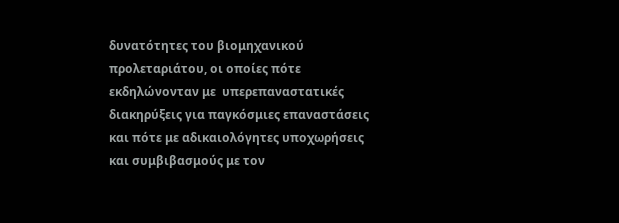δυνατότητες του βιομηχανικού προλεταριάτου, οι οποίες πότε εκδηλώνονταν με  υπερεπαναστατικές διακηρύξεις για παγκόσμιες επαναστάσεις και πότε με αδικαιολόγητες υποχωρήσεις και συμβιβασμούς με τον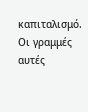καπιταλισμό. Οι γραμμές αυτές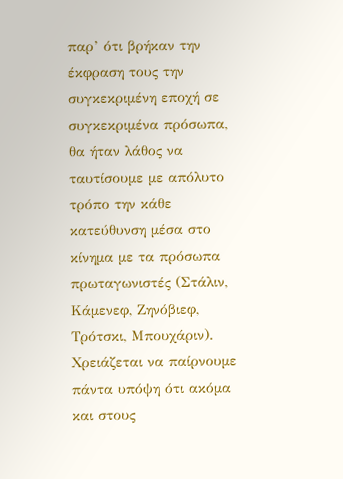παρ’ ότι βρήκαν την έκφραση τους την συγκεκριμένη εποχή σε συγκεκριμένα πρόσωπα, θα ήταν λάθος να ταυτίσουμε με απόλυτο τρόπο την κάθε κατεύθυνση μέσα στο κίνημα με τα πρόσωπα πρωταγωνιστές (Στάλιν, Κάμενεφ, Ζηνόβιεφ, Τρότσκι, Μπουχάριν). Χρειάζεται να παίρνουμε πάντα υπόψη ότι ακόμα και στους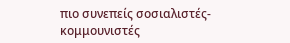πιο συνεπείς σοσιαλιστές-κομμουνιστές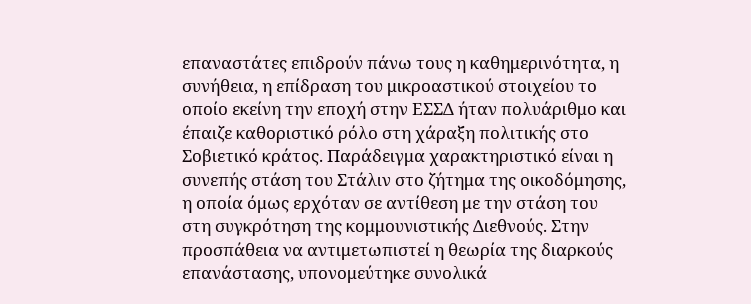επαναστάτες επιδρούν πάνω τους η καθημερινότητα, η συνήθεια, η επίδραση του μικροαστικού στοιχείου το οποίο εκείνη την εποχή στην ΕΣΣΔ ήταν πολυάριθμο και έπαιζε καθοριστικό ρόλο στη χάραξη πολιτικής στο Σοβιετικό κράτος. Παράδειγμα χαρακτηριστικό είναι η συνεπής στάση του Στάλιν στο ζήτημα της οικοδόμησης, η οποία όμως ερχόταν σε αντίθεση με την στάση του στη συγκρότηση της κομμουνιστικής Διεθνούς. Στην προσπάθεια να αντιμετωπιστεί η θεωρία της διαρκούς επανάστασης, υπονομεύτηκε συνολικά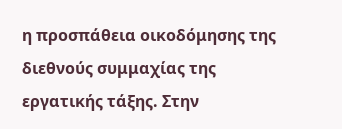η προσπάθεια οικοδόμησης της διεθνούς συμμαχίας της εργατικής τάξης. Στην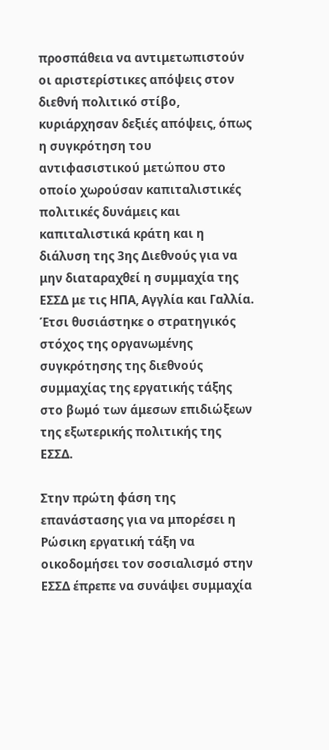προσπάθεια να αντιμετωπιστούν οι αριστερίστικες απόψεις στον διεθνή πολιτικό στίβο, κυριάρχησαν δεξιές απόψεις, όπως η συγκρότηση του αντιφασιστικού μετώπου στο οποίο χωρούσαν καπιταλιστικές πολιτικές δυνάμεις και καπιταλιστικά κράτη και η διάλυση της 3ης Διεθνούς για να μην διαταραχθεί η συμμαχία της ΕΣΣΔ με τις ΗΠΑ, Αγγλία και Γαλλία. Έτσι θυσιάστηκε ο στρατηγικός στόχος της οργανωμένης συγκρότησης της διεθνούς συμμαχίας της εργατικής τάξης στο βωμό των άμεσων επιδιώξεων της εξωτερικής πολιτικής της ΕΣΣΔ.

Στην πρώτη φάση της επανάστασης για να μπορέσει η Ρώσικη εργατική τάξη να οικοδομήσει τον σοσιαλισμό στην ΕΣΣΔ έπρεπε να συνάψει συμμαχία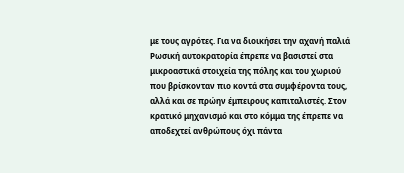με τους αγρότες. Για να διοικήσει την αχανή παλιά Ρωσική αυτοκρατορία έπρεπε να βασιστεί στα μικροαστικά στοιχεία της πόλης και του χωριού που βρίσκονταν πιο κοντά στα συμφέροντα τους, αλλά και σε πρώην έμπειρους καπιταλιστές. Στον κρατικό μηχανισμό και στο κόμμα της έπρεπε να αποδεχτεί ανθρώπους όχι πάντα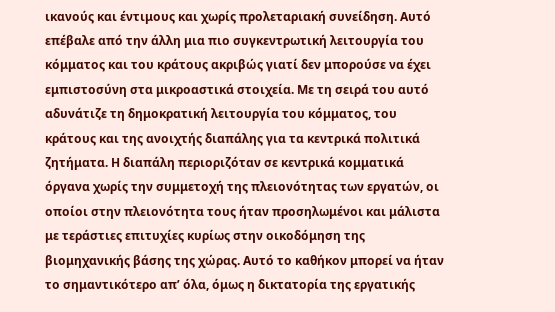ικανούς και έντιμους και χωρίς προλεταριακή συνείδηση. Αυτό επέβαλε από την άλλη μια πιο συγκεντρωτική λειτουργία του κόμματος και του κράτους ακριβώς γιατί δεν μπορούσε να έχει εμπιστοσύνη στα μικροαστικά στοιχεία. Με τη σειρά του αυτό αδυνάτιζε τη δημοκρατική λειτουργία του κόμματος, του κράτους και της ανοιχτής διαπάλης για τα κεντρικά πολιτικά ζητήματα. Η διαπάλη περιοριζόταν σε κεντρικά κομματικά όργανα χωρίς την συμμετοχή της πλειονότητας των εργατών, οι οποίοι στην πλειονότητα τους ήταν προσηλωμένοι και μάλιστα με τεράστιες επιτυχίες κυρίως στην οικοδόμηση της βιομηχανικής βάσης της χώρας. Αυτό το καθήκον μπορεί να ήταν το σημαντικότερο απ’ όλα, όμως η δικτατορία της εργατικής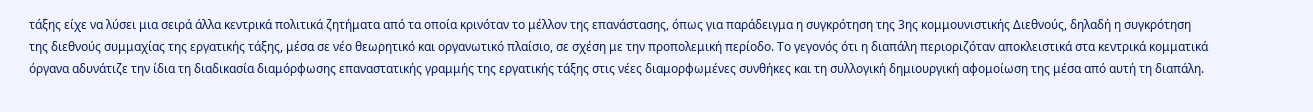τάξης είχε να λύσει μια σειρά άλλα κεντρικά πολιτικά ζητήματα από τα οποία κρινόταν το μέλλον της επανάστασης, όπως για παράδειγμα η συγκρότηση της 3ης κομμουνιστικής Διεθνούς, δηλαδή η συγκρότηση της διεθνούς συμμαχίας της εργατικής τάξης, μέσα σε νέο θεωρητικό και οργανωτικό πλαίσιο, σε σχέση με την προπολεμική περίοδο. Το γεγονός ότι η διαπάλη περιοριζόταν αποκλειστικά στα κεντρικά κομματικά όργανα αδυνάτιζε την ίδια τη διαδικασία διαμόρφωσης επαναστατικής γραμμής της εργατικής τάξης στις νέες διαμορφωμένες συνθήκες και τη συλλογική δημιουργική αφομοίωση της μέσα από αυτή τη διαπάλη.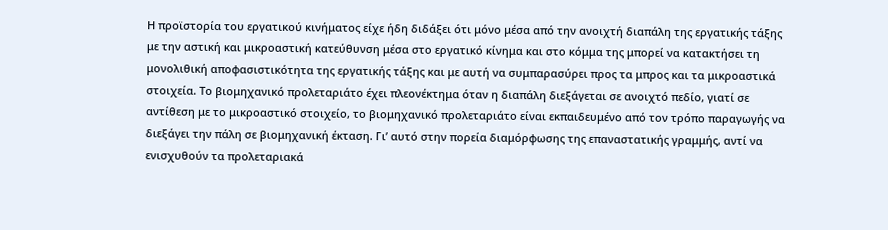Η προϊστορία του εργατικού κινήματος είχε ήδη διδάξει ότι μόνο μέσα από την ανοιχτή διαπάλη της εργατικής τάξης με την αστική και μικροαστική κατεύθυνση μέσα στο εργατικό κίνημα και στο κόμμα της μπορεί να κατακτήσει τη μονολιθική αποφασιστικότητα της εργατικής τάξης και με αυτή να συμπαρασύρει προς τα μπρος και τα μικροαστικά στοιχεία. Το βιομηχανικό προλεταριάτο έχει πλεονέκτημα όταν η διαπάλη διεξάγεται σε ανοιχτό πεδίο, γιατί σε αντίθεση με το μικροαστικό στοιχείο, το βιομηχανικό προλεταριάτο είναι εκπαιδευμένο από τον τρόπο παραγωγής να διεξάγει την πάλη σε βιομηχανική έκταση. Γι’ αυτό στην πορεία διαμόρφωσης της επαναστατικής γραμμής, αντί να ενισχυθούν τα προλεταριακά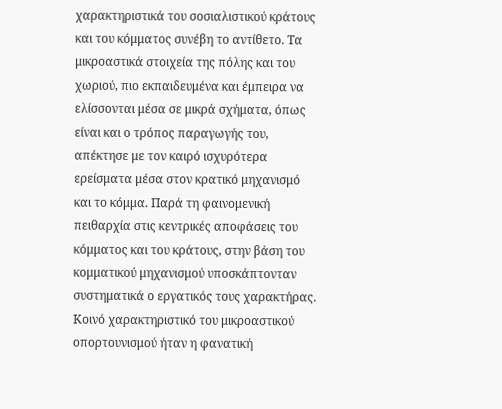χαρακτηριστικά του σοσιαλιστικού κράτους και του κόμματος συνέβη το αντίθετο. Τα μικροαστικά στοιχεία της πόλης και του χωριού, πιο εκπαιδευμένα και έμπειρα να ελίσσονται μέσα σε μικρά σχήματα, όπως είναι και ο τρόπος παραγωγής του, απέκτησε με τον καιρό ισχυρότερα ερείσματα μέσα στον κρατικό μηχανισμό και το κόμμα. Παρά τη φαινομενική πειθαρχία στις κεντρικές αποφάσεις του κόμματος και του κράτους, στην βάση του κομματικού μηχανισμού υποσκάπτονταν συστηματικά ο εργατικός τους χαρακτήρας. Κοινό χαρακτηριστικό του μικροαστικού οπορτουνισμού ήταν η φανατική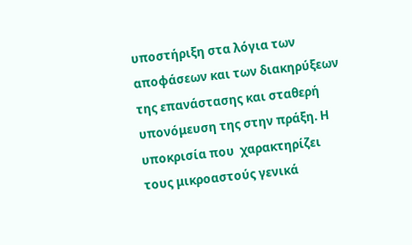υποστήριξη στα λόγια των αποφάσεων και των διακηρύξεων της επανάστασης και σταθερή υπονόμευση της στην πράξη. Η υποκρισία που  χαρακτηρίζει τους μικροαστούς γενικά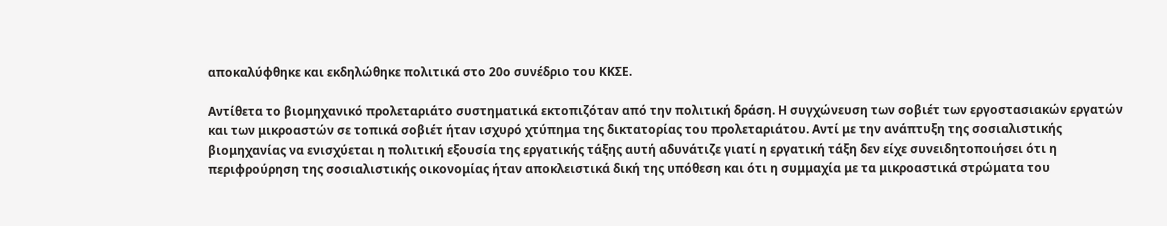αποκαλύφθηκε και εκδηλώθηκε πολιτικά στο 20ο συνέδριο του ΚΚΣΕ.

Αντίθετα το βιομηχανικό προλεταριάτο συστηματικά εκτοπιζόταν από την πολιτική δράση. Η συγχώνευση των σοβιέτ των εργοστασιακών εργατών και των μικροαστών σε τοπικά σοβιέτ ήταν ισχυρό χτύπημα της δικτατορίας του προλεταριάτου. Αντί με την ανάπτυξη της σοσιαλιστικής βιομηχανίας να ενισχύεται η πολιτική εξουσία της εργατικής τάξης αυτή αδυνάτιζε γιατί η εργατική τάξη δεν είχε συνειδητοποιήσει ότι η περιφρούρηση της σοσιαλιστικής οικονομίας ήταν αποκλειστικά δική της υπόθεση και ότι η συμμαχία με τα μικροαστικά στρώματα του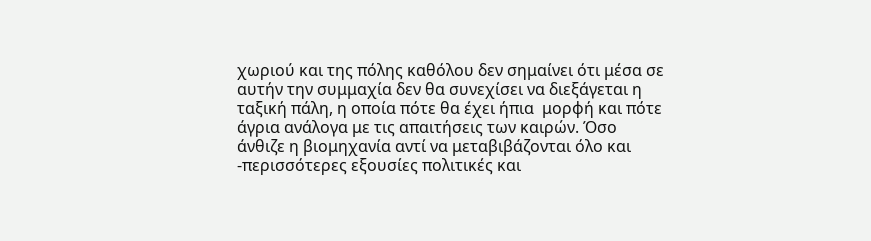χωριού και της πόλης καθόλου δεν σημαίνει ότι μέσα σε αυτήν την συμμαχία δεν θα συνεχίσει να διεξάγεται η ταξική πάλη, η οποία πότε θα έχει ήπια  μορφή και πότε άγρια ανάλογα με τις απαιτήσεις των καιρών. Όσο άνθιζε η βιομηχανία αντί να μεταβιβάζονται όλο και -περισσότερες εξουσίες πολιτικές και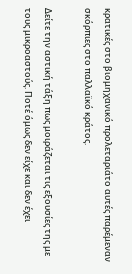κρατικές στο βιομηχανικό προλεταριάτο αυτές παρέμεναν σκόρπιες στο παλλαϊκό κράτος.

Δείτε την αστική τάξη πως μοιράζεται τις εξουσίες της με τους μικροαστούς. Ποτέ όμως δεν είχε και δεν έχει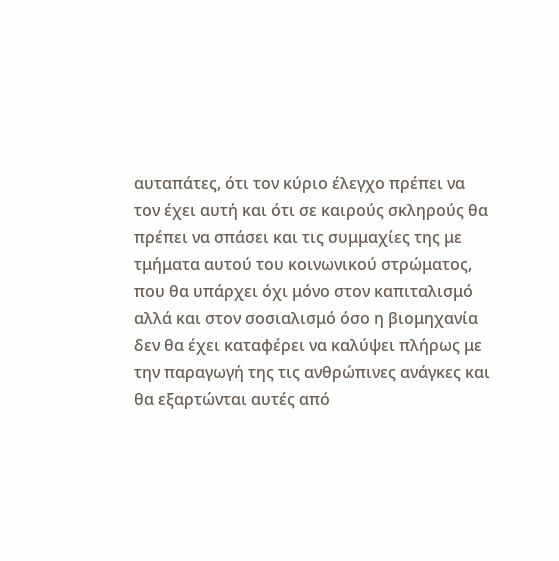αυταπάτες, ότι τον κύριο έλεγχο πρέπει να τον έχει αυτή και ότι σε καιρούς σκληρούς θα πρέπει να σπάσει και τις συμμαχίες της με τμήματα αυτού του κοινωνικού στρώματος, που θα υπάρχει όχι μόνο στον καπιταλισμό αλλά και στον σοσιαλισμό όσο η βιομηχανία δεν θα έχει καταφέρει να καλύψει πλήρως με την παραγωγή της τις ανθρώπινες ανάγκες και θα εξαρτώνται αυτές από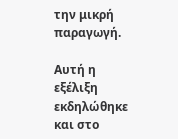την μικρή παραγωγή.

Αυτή η εξέλιξη εκδηλώθηκε και στο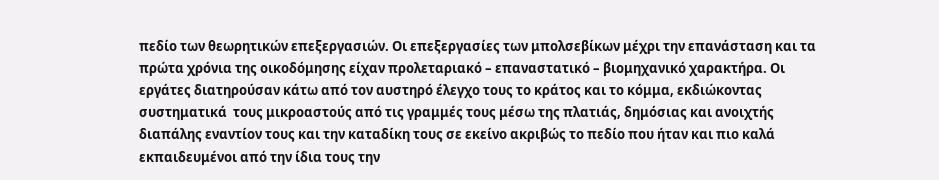πεδίο των θεωρητικών επεξεργασιών. Οι επεξεργασίες των μπολσεβίκων μέχρι την επανάσταση και τα πρώτα χρόνια της οικοδόμησης είχαν προλεταριακό – επαναστατικό – βιομηχανικό χαρακτήρα. Οι εργάτες διατηρούσαν κάτω από τον αυστηρό έλεγχο τους το κράτος και το κόμμα, εκδιώκοντας συστηματικά  τους μικροαστούς από τις γραμμές τους μέσω της πλατιάς, δημόσιας και ανοιχτής διαπάλης εναντίον τους και την καταδίκη τους σε εκείνο ακριβώς το πεδίο που ήταν και πιο καλά εκπαιδευμένοι από την ίδια τους την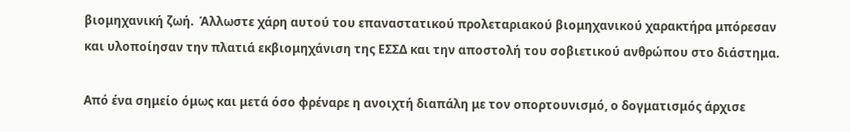βιομηχανική ζωή.  Άλλωστε χάρη αυτού του επαναστατικού προλεταριακού βιομηχανικού χαρακτήρα μπόρεσαν και υλοποίησαν την πλατιά εκβιομηχάνιση της ΕΣΣΔ και την αποστολή του σοβιετικού ανθρώπου στο διάστημα.

Από ένα σημείο όμως και μετά όσο φρέναρε η ανοιχτή διαπάλη με τον οπορτουνισμό, ο δογματισμός άρχισε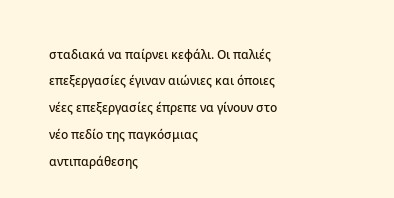σταδιακά να παίρνει κεφάλι. Οι παλιές επεξεργασίες έγιναν αιώνιες και όποιες νέες επεξεργασίες έπρεπε να γίνουν στο νέο πεδίο της παγκόσμιας αντιπαράθεσης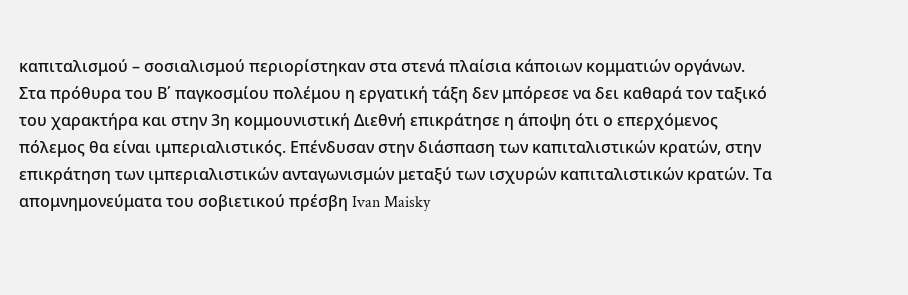καπιταλισμού – σοσιαλισμού περιορίστηκαν στα στενά πλαίσια κάποιων κομματιών οργάνων. Στα πρόθυρα του Β΄ παγκοσμίου πολέμου η εργατική τάξη δεν μπόρεσε να δει καθαρά τον ταξικό του χαρακτήρα και στην 3η κομμουνιστική Διεθνή επικράτησε η άποψη ότι ο επερχόμενος πόλεμος θα είναι ιμπεριαλιστικός. Επένδυσαν στην διάσπαση των καπιταλιστικών κρατών, στην επικράτηση των ιμπεριαλιστικών ανταγωνισμών μεταξύ των ισχυρών καπιταλιστικών κρατών. Τα απομνημονεύματα του σοβιετικού πρέσβη Ivan Maisky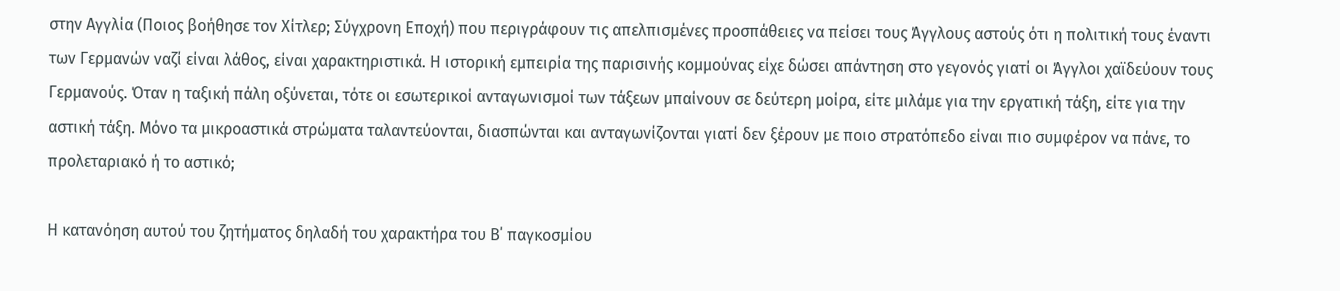στην Αγγλία (Ποιος βοήθησε τον Χίτλερ; Σύγχρονη Εποχή) που περιγράφουν τις απελπισμένες προσπάθειες να πείσει τους Άγγλους αστούς ότι η πολιτική τους έναντι των Γερμανών ναζί είναι λάθος, είναι χαρακτηριστικά. Η ιστορική εμπειρία της παρισινής κομμούνας είχε δώσει απάντηση στο γεγονός γιατί οι Άγγλοι χαϊδεύουν τους Γερμανούς. Όταν η ταξική πάλη οξύνεται, τότε οι εσωτερικοί ανταγωνισμοί των τάξεων μπαίνουν σε δεύτερη μοίρα, είτε μιλάμε για την εργατική τάξη, είτε για την αστική τάξη. Μόνο τα μικροαστικά στρώματα ταλαντεύονται, διασπώνται και ανταγωνίζονται γιατί δεν ξέρουν με ποιο στρατόπεδο είναι πιο συμφέρον να πάνε, το προλεταριακό ή το αστικό;

Η κατανόηση αυτού του ζητήματος δηλαδή του χαρακτήρα του Β΄ παγκοσμίου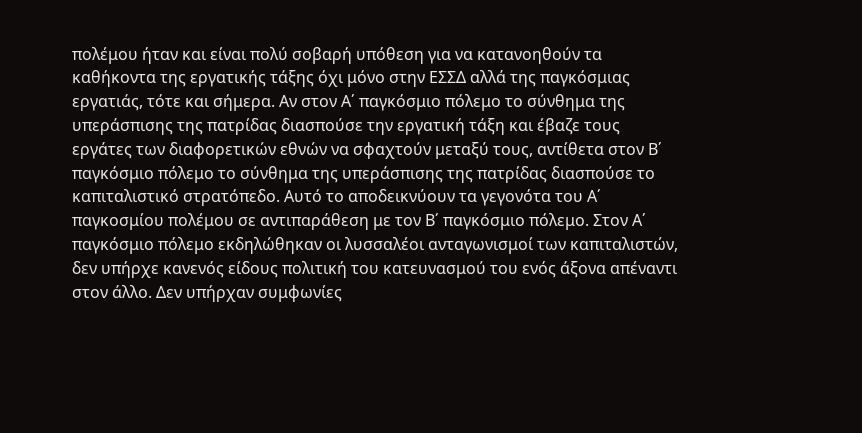πολέμου ήταν και είναι πολύ σοβαρή υπόθεση για να κατανοηθούν τα καθήκοντα της εργατικής τάξης όχι μόνο στην ΕΣΣΔ αλλά της παγκόσμιας εργατιάς, τότε και σήμερα. Αν στον Α΄ παγκόσμιο πόλεμο το σύνθημα της υπεράσπισης της πατρίδας διασπούσε την εργατική τάξη και έβαζε τους εργάτες των διαφορετικών εθνών να σφαχτούν μεταξύ τους, αντίθετα στον Β΄ παγκόσμιο πόλεμο το σύνθημα της υπεράσπισης της πατρίδας διασπούσε το καπιταλιστικό στρατόπεδο. Αυτό το αποδεικνύουν τα γεγονότα του Α΄ παγκοσμίου πολέμου σε αντιπαράθεση με τον Β΄ παγκόσμιο πόλεμο. Στον Α΄ παγκόσμιο πόλεμο εκδηλώθηκαν οι λυσσαλέοι ανταγωνισμοί των καπιταλιστών, δεν υπήρχε κανενός είδους πολιτική του κατευνασμού του ενός άξονα απέναντι στον άλλο. Δεν υπήρχαν συμφωνίες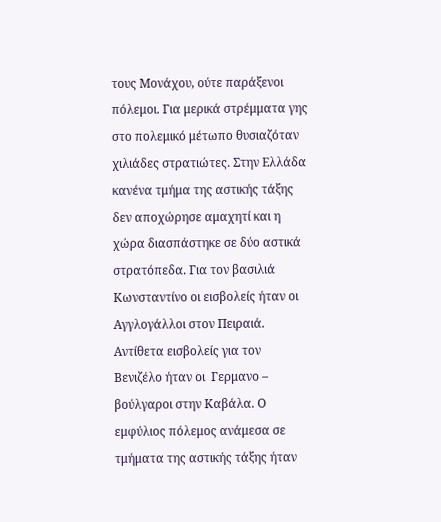τους Μονάχου, ούτε παράξενοι πόλεμοι. Για μερικά στρέμματα γης στο πολεμικό μέτωπο θυσιαζόταν χιλιάδες στρατιώτες. Στην Ελλάδα κανένα τμήμα της αστικής τάξης δεν αποχώρησε αμαχητί και η χώρα διασπάστηκε σε δύο αστικά στρατόπεδα. Για τον βασιλιά Κωνσταντίνο οι εισβολείς ήταν οι  Αγγλογάλλοι στον Πειραιά. Αντίθετα εισβολείς για τον Βενιζέλο ήταν οι  Γερμανο –  βούλγαροι στην Καβάλα. Ο εμφύλιος πόλεμος ανάμεσα σε τμήματα της αστικής τάξης ήταν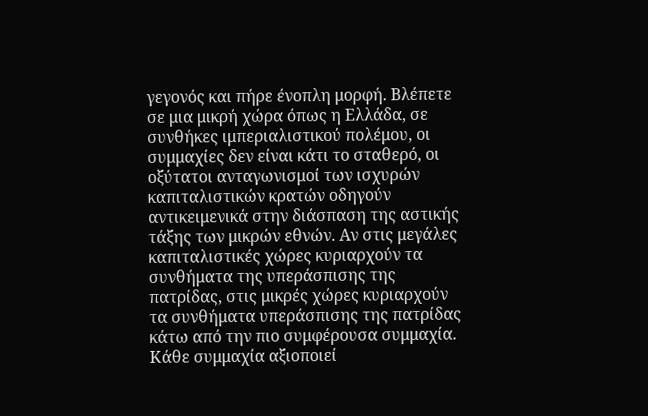γεγονός και πήρε ένοπλη μορφή. Βλέπετε σε μια μικρή χώρα όπως η Ελλάδα, σε συνθήκες ιμπεριαλιστικού πολέμου, οι συμμαχίες δεν είναι κάτι το σταθερό, οι οξύτατοι ανταγωνισμοί των ισχυρών καπιταλιστικών κρατών οδηγούν αντικειμενικά στην διάσπαση της αστικής τάξης των μικρών εθνών. Αν στις μεγάλες καπιταλιστικές χώρες κυριαρχούν τα συνθήματα της υπεράσπισης της πατρίδας, στις μικρές χώρες κυριαρχούν τα συνθήματα υπεράσπισης της πατρίδας κάτω από την πιο συμφέρουσα συμμαχία. Κάθε συμμαχία αξιοποιεί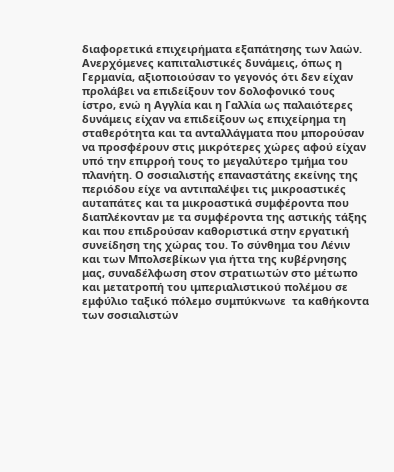διαφορετικά επιχειρήματα εξαπάτησης των λαών. Ανερχόμενες καπιταλιστικές δυνάμεις, όπως η Γερμανία, αξιοποιούσαν το γεγονός ότι δεν είχαν προλάβει να επιδείξουν τον δολοφονικό τους ίστρο, ενώ η Αγγλία και η Γαλλία ως παλαιότερες δυνάμεις είχαν να επιδείξουν ως επιχείρημα τη σταθερότητα και τα ανταλλάγματα που μπορούσαν να προσφέρουν στις μικρότερες χώρες αφού είχαν υπό την επιρροή τους το μεγαλύτερο τμήμα του πλανήτη. Ο σοσιαλιστής επαναστάτης εκείνης της περιόδου είχε να αντιπαλέψει τις μικροαστικές αυταπάτες και τα μικροαστικά συμφέροντα που διαπλέκονταν με τα συμφέροντα της αστικής τάξης και που επιδρούσαν καθοριστικά στην εργατική συνείδηση της χώρας του. Το σύνθημα του Λένιν και των Μπολσεβίκων για ήττα της κυβέρνησης μας, συναδέλφωση στον στρατιωτών στο μέτωπο και μετατροπή του ιμπεριαλιστικού πολέμου σε εμφύλιο ταξικό πόλεμο συμπύκνωνε  τα καθήκοντα των σοσιαλιστών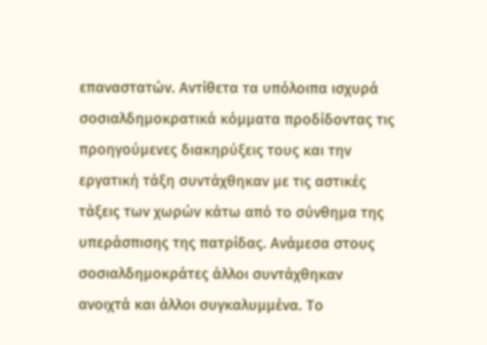επαναστατών. Αντίθετα τα υπόλοιπα ισχυρά σοσιαλδημοκρατικά κόμματα προδίδοντας τις προηγούμενες διακηρύξεις τους και την εργατική τάξη συντάχθηκαν με τις αστικές τάξεις των χωρών κάτω από το σύνθημα της υπεράσπισης της πατρίδας. Ανάμεσα στους σοσιαλδημοκράτες άλλοι συντάχθηκαν ανοιχτά και άλλοι συγκαλυμμένα. Το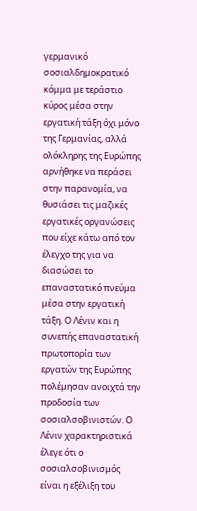γερμανικό σοσιαλδημοκρατικό κόμμα με τεράστιο κύρος μέσα στην εργατική τάξη όχι μόνο της Γερμανίας, αλλά ολόκληρης της Ευρώπης αρνήθηκε να περάσει στην παρανομία, να θυσιάσει τις μαζικές εργατικές οργανώσεις που είχε κάτω από τον έλεγχο της για να διασώσει το επαναστατικό πνεύμα μέσα στην εργατική τάξη. Ο Λένιν και η συνεπής επαναστατική πρωτοπορία των εργατών της Ευρώπης πολέμησαν ανοιχτά την προδοσία των σοσιαλσοβινιστών. Ο Λένιν χαρακτηριστικά έλεγε ότι ο σοσιαλσοβινισμός είναι η εξέλιξη του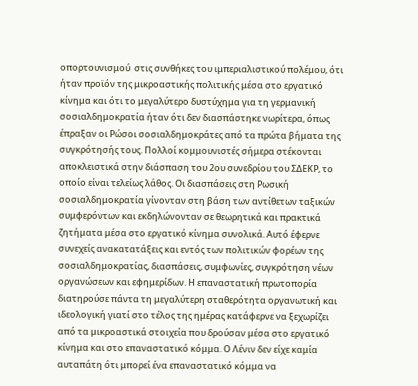οπορτουνισμού  στις συνθήκες του ιμπεριαλιστικού πολέμου, ότι ήταν προϊόν της μικροαστικής πολιτικής μέσα στο εργατικό κίνημα και ότι το μεγαλύτερο δυστύχημα για τη γερμανική σοσιαλδημοκρατία ήταν ότι δεν διασπάστηκε νωρίτερα, όπως έπραξαν οι Ρώσοι σοσιαλδημοκράτες από τα πρώτα βήματα της συγκρότησής τους. Πολλοί κομμουνιστές σήμερα στέκονται αποκλειστικά στην διάσπαση του 2ου συνεδρίου του ΣΔΕΚΡ, το οποίο είναι τελείως λάθος. Οι διασπάσεις στη Ρωσική σοσιαλδημοκρατία γίνονταν στη βάση των αντίθετων ταξικών συμφερόντων και εκδηλώνονταν σε θεωρητικά και πρακτικά ζητήματα μέσα στο εργατικό κίνημα συνολικά. Αυτό έφερνε συνεχείς ανακατατάξεις και εντός των πολιτικών φορέων της σοσιαλδημοκρατίας, διασπάσεις, συμφωνίες, συγκρότηση νέων οργανώσεων και εφημερίδων. Η επαναστατική πρωτοπορία διατηρούσε πάντα τη μεγαλύτερη σταθερότητα οργανωτική και ιδεολογική γιατί στο τέλος της ημέρας κατάφερνε να ξεχωρίζει από τα μικροαστικά στοιχεία που δρούσαν μέσα στο εργατικό κίνημα και στο επαναστατικό κόμμα. Ο Λένιν δεν είχε καμία αυταπάτη ότι μπορεί ένα επαναστατικό κόμμα να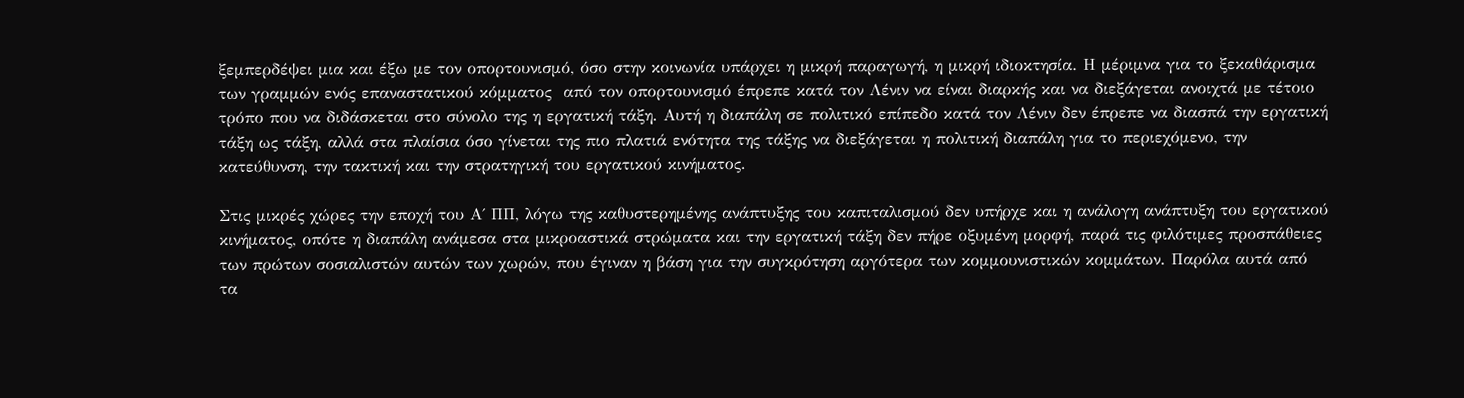ξεμπερδέψει μια και έξω με τον οπορτουνισμό, όσο στην κοινωνία υπάρχει η μικρή παραγωγή, η μικρή ιδιοκτησία. Η μέριμνα για το ξεκαθάρισμα των γραμμών ενός επαναστατικού κόμματος  από τον οπορτουνισμό έπρεπε κατά τον Λένιν να είναι διαρκής και να διεξάγεται ανοιχτά με τέτοιο τρόπο που να διδάσκεται στο σύνολο της η εργατική τάξη. Αυτή η διαπάλη σε πολιτικό επίπεδο κατά τον Λένιν δεν έπρεπε να διασπά την εργατική τάξη ως τάξη, αλλά στα πλαίσια όσο γίνεται της πιο πλατιά ενότητα της τάξης να διεξάγεται η πολιτική διαπάλη για το περιεχόμενο, την κατεύθυνση, την τακτική και την στρατηγική του εργατικού κινήματος.

Στις μικρές χώρες την εποχή του Α΄ ΠΠ, λόγω της καθυστερημένης ανάπτυξης του καπιταλισμού δεν υπήρχε και η ανάλογη ανάπτυξη του εργατικού κινήματος, οπότε η διαπάλη ανάμεσα στα μικροαστικά στρώματα και την εργατική τάξη δεν πήρε οξυμένη μορφή, παρά τις φιλότιμες προσπάθειες των πρώτων σοσιαλιστών αυτών των χωρών, που έγιναν η βάση για την συγκρότηση αργότερα των κομμουνιστικών κομμάτων. Παρόλα αυτά από τα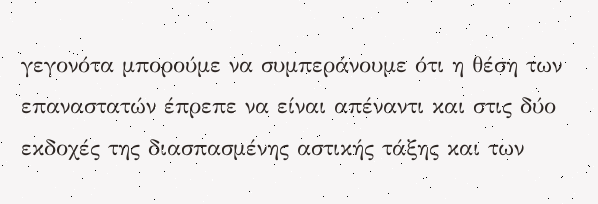γεγονότα μπορούμε να συμπεράνουμε ότι η θέση των επαναστατών έπρεπε να είναι απέναντι και στις δύο εκδοχές της διασπασμένης αστικής τάξης και των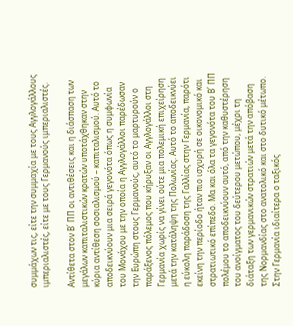συμμάχων τις, είτε την συμμαχία με τους Αγγλογάλλους ιμπεριαλιστές, είτε με τους Γερμανούς ιμπεριαλιστές.

Αντίθετα στον Β΄ ΠΠ οι αντιθέσεις και η διάσπαση των μεγάλων καπιταλιστικών κρατών υποτάχθηκαν στην κύρια αντίθεση σοσιαλισμού – καπιταλισμού. Αυτό το αποδεικνύουν μια σειρά γεγονότα όπως η συμφωνία του Μονάχου με την οποία η Αγγλογάλλοι παρέδωσαν την Ευρώπη στους Γερμανούς, αυτό το μαρτυρούν ο παράξενος πόλεμος που κήρυξαν οι Αγγλογάλλοι στη Γερμανία χωρίς να γίνει ούτε μια πολεμική επιχείρηση μετά την κατάληψη της Πολωνίας. Αυτό το αποδεικνύει η εύκολη παράδοση της Γαλλίας στην Γερμανία, παρότι εκείνη την περίοδο ήταν πιο ισχυρή σε οικονομικό και στρατιωτικό επίπεδο. Μα και όλα τα γεγονότα του Β΄ ΠΠ πολέμου το αποδεικνύουν αυτό, από την καθυστέρηση του ανοίγματος του δεύτερου μετώπου, μέχρι τη διάταξη των γερμανικών στρατιών μετά την απόβαση της Νορμανδίας στο ανατολικό και στο δυτικό μέτωπο. Στην Γερμανία ιδιαίτερα ο ταξικός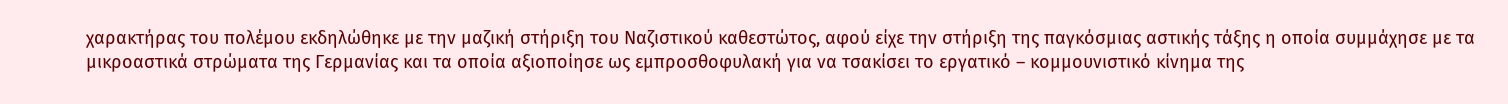χαρακτήρας του πολέμου εκδηλώθηκε με την μαζική στήριξη του Ναζιστικού καθεστώτος, αφού είχε την στήριξη της παγκόσμιας αστικής τάξης η οποία συμμάχησε με τα μικροαστικά στρώματα της Γερμανίας και τα οποία αξιοποίησε ως εμπροσθοφυλακή για να τσακίσει το εργατικό – κομμουνιστικό κίνημα της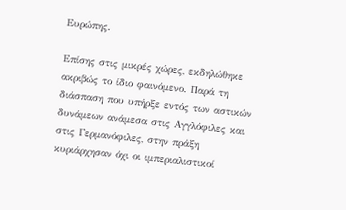Ευρώπης.

Επίσης στις μικρές χώρες, εκδηλώθηκε  ακριβώς το ίδιο φαινόμενο. Παρά τη διάσπαση που υπήρξε εντός των αστικών δυνάμεων ανάμεσα στις Αγγλόφιλες και στις Γερμανόφιλες, στην πράξη κυριάρχησαν όχι οι ιμπεριαλιστικοί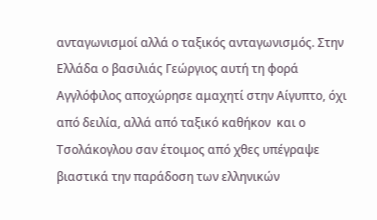ανταγωνισμοί αλλά ο ταξικός ανταγωνισμός. Στην Ελλάδα ο βασιλιάς Γεώργιος αυτή τη φορά Αγγλόφιλος αποχώρησε αμαχητί στην Αίγυπτο, όχι από δειλία, αλλά από ταξικό καθήκον  και ο Τσολάκογλου σαν έτοιμος από χθες υπέγραψε βιαστικά την παράδοση των ελληνικών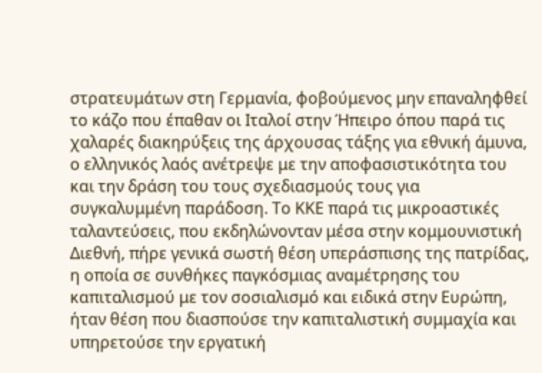στρατευμάτων στη Γερμανία, φοβούμενος μην επαναληφθεί το κάζο που έπαθαν οι Ιταλοί στην Ήπειρο όπου παρά τις χαλαρές διακηρύξεις της άρχουσας τάξης για εθνική άμυνα, ο ελληνικός λαός ανέτρεψε με την αποφασιστικότητα του και την δράση του τους σχεδιασμούς τους για συγκαλυμμένη παράδοση. Το ΚΚΕ παρά τις μικροαστικές ταλαντεύσεις, που εκδηλώνονταν μέσα στην κομμουνιστική Διεθνή, πήρε γενικά σωστή θέση υπεράσπισης της πατρίδας, η οποία σε συνθήκες παγκόσμιας αναμέτρησης του καπιταλισμού με τον σοσιαλισμό και ειδικά στην Ευρώπη, ήταν θέση που διασπούσε την καπιταλιστική συμμαχία και υπηρετούσε την εργατική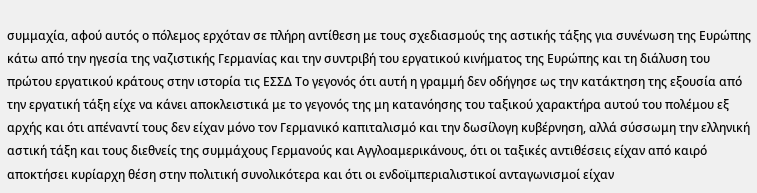συμμαχία, αφού αυτός ο πόλεμος ερχόταν σε πλήρη αντίθεση με τους σχεδιασμούς της αστικής τάξης για συνένωση της Ευρώπης κάτω από την ηγεσία της ναζιστικής Γερμανίας και την συντριβή του εργατικού κινήματος της Ευρώπης και τη διάλυση του πρώτου εργατικού κράτους στην ιστορία τις ΕΣΣΔ Το γεγονός ότι αυτή η γραμμή δεν οδήγησε ως την κατάκτηση της εξουσία από την εργατική τάξη είχε να κάνει αποκλειστικά με το γεγονός της μη κατανόησης του ταξικού χαρακτήρα αυτού του πολέμου εξ αρχής και ότι απέναντί τους δεν είχαν μόνο τον Γερμανικό καπιταλισμό και την δωσίλογη κυβέρνηση, αλλά σύσσωμη την ελληνική αστική τάξη και τους διεθνείς της συμμάχους Γερμανούς και Αγγλοαμερικάνους, ότι οι ταξικές αντιθέσεις είχαν από καιρό αποκτήσει κυρίαρχη θέση στην πολιτική συνολικότερα και ότι οι ενδοϊμπεριαλιστικοί ανταγωνισμοί είχαν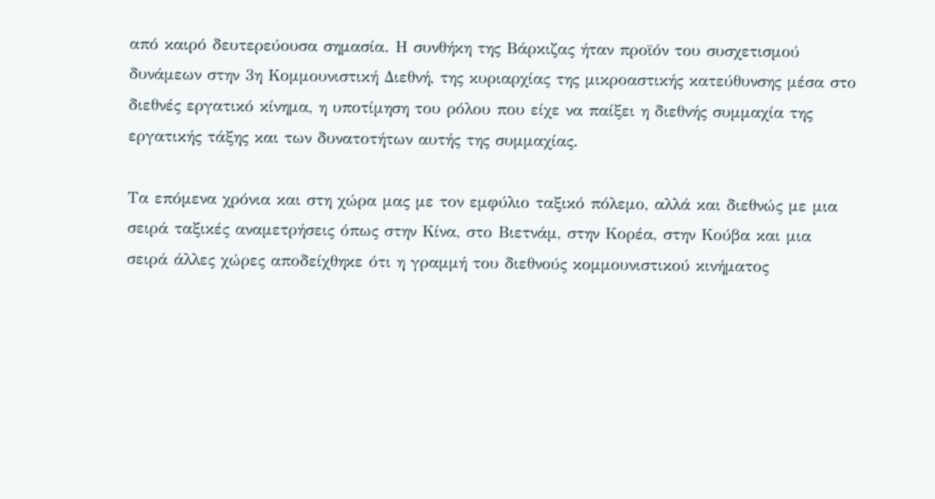από καιρό δευτερεύουσα σημασία. Η συνθήκη της Βάρκιζας ήταν προϊόν του συσχετισμού δυνάμεων στην 3η Κομμουνιστική Διεθνή, της κυριαρχίας της μικροαστικής κατεύθυνσης μέσα στο διεθνές εργατικό κίνημα, η υποτίμηση του ρόλου που είχε να παίξει η διεθνής συμμαχία της εργατικής τάξης και των δυνατοτήτων αυτής της συμμαχίας.

Τα επόμενα χρόνια και στη χώρα μας με τον εμφύλιο ταξικό πόλεμο, αλλά και διεθνώς με μια σειρά ταξικές αναμετρήσεις όπως στην Κίνα, στο Βιετνάμ, στην Κορέα, στην Κούβα και μια σειρά άλλες χώρες αποδείχθηκε ότι η γραμμή του διεθνούς κομμουνιστικού κινήματος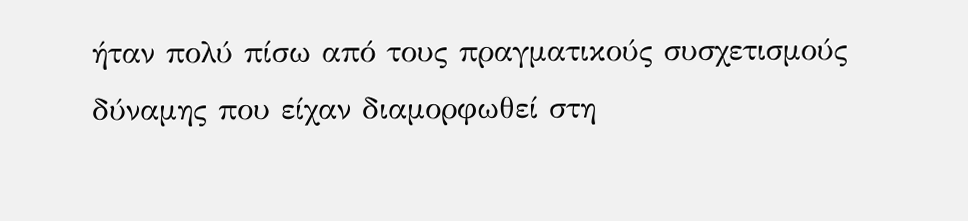ήταν πολύ πίσω από τους πραγματικούς συσχετισμούς δύναμης που είχαν διαμορφωθεί στη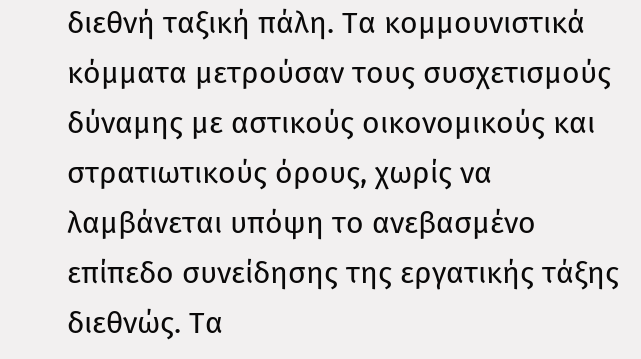διεθνή ταξική πάλη. Τα κομμουνιστικά κόμματα μετρούσαν τους συσχετισμούς δύναμης με αστικούς οικονομικούς και στρατιωτικούς όρους, χωρίς να λαμβάνεται υπόψη το ανεβασμένο επίπεδο συνείδησης της εργατικής τάξης διεθνώς. Τα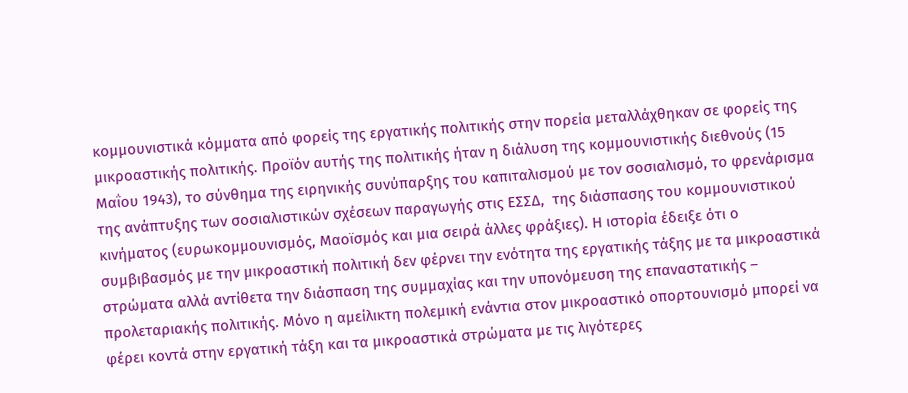κομμουνιστικά κόμματα από φορείς της εργατικής πολιτικής στην πορεία μεταλλάχθηκαν σε φορείς της μικροαστικής πολιτικής. Προϊόν αυτής της πολιτικής ήταν η διάλυση της κομμουνιστικής διεθνούς (15 Μαΐου 1943), το σύνθημα της ειρηνικής συνύπαρξης του καπιταλισμού με τον σοσιαλισμό, το φρενάρισμα της ανάπτυξης των σοσιαλιστικών σχέσεων παραγωγής στις ΕΣΣΔ,  της διάσπασης του κομμουνιστικού κινήματος (ευρωκομμουνισμός, Μαοϊσμός και μια σειρά άλλες φράξιες). Η ιστορία έδειξε ότι ο συμβιβασμός με την μικροαστική πολιτική δεν φέρνει την ενότητα της εργατικής τάξης με τα μικροαστικά στρώματα αλλά αντίθετα την διάσπαση της συμμαχίας και την υπονόμευση της επαναστατικής – προλεταριακής πολιτικής. Μόνο η αμείλικτη πολεμική ενάντια στον μικροαστικό οπορτουνισμό μπορεί να φέρει κοντά στην εργατική τάξη και τα μικροαστικά στρώματα με τις λιγότερες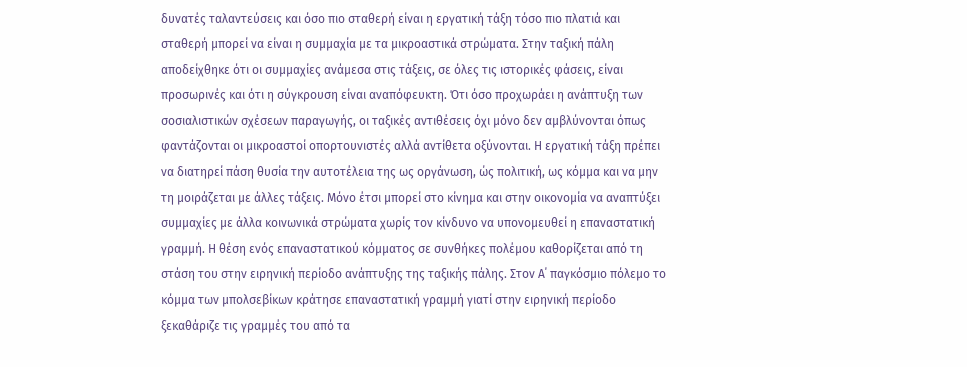δυνατές ταλαντεύσεις και όσο πιο σταθερή είναι η εργατική τάξη τόσο πιο πλατιά και σταθερή μπορεί να είναι η συμμαχία με τα μικροαστικά στρώματα. Στην ταξική πάλη αποδείχθηκε ότι οι συμμαχίες ανάμεσα στις τάξεις, σε όλες τις ιστορικές φάσεις, είναι προσωρινές και ότι η σύγκρουση είναι αναπόφευκτη. Ότι όσο προχωράει η ανάπτυξη των σοσιαλιστικών σχέσεων παραγωγής, οι ταξικές αντιθέσεις όχι μόνο δεν αμβλύνονται όπως φαντάζονται οι μικροαστοί οπορτουνιστές αλλά αντίθετα οξύνονται. Η εργατική τάξη πρέπει να διατηρεί πάση θυσία την αυτοτέλεια της ως οργάνωση, ώς πολιτική, ως κόμμα και να μην τη μοιράζεται με άλλες τάξεις. Μόνο έτσι μπορεί στο κίνημα και στην οικονομία να αναπτύξει συμμαχίες με άλλα κοινωνικά στρώματα χωρίς τον κίνδυνο να υπονομευθεί η επαναστατική γραμμή. Η θέση ενός επαναστατικού κόμματος σε συνθήκες πολέμου καθορίζεται από τη στάση του στην ειρηνική περίοδο ανάπτυξης της ταξικής πάλης. Στον Α΄ παγκόσμιο πόλεμο το κόμμα των μπολσεβίκων κράτησε επαναστατική γραμμή γιατί στην ειρηνική περίοδο ξεκαθάριζε τις γραμμές του από τα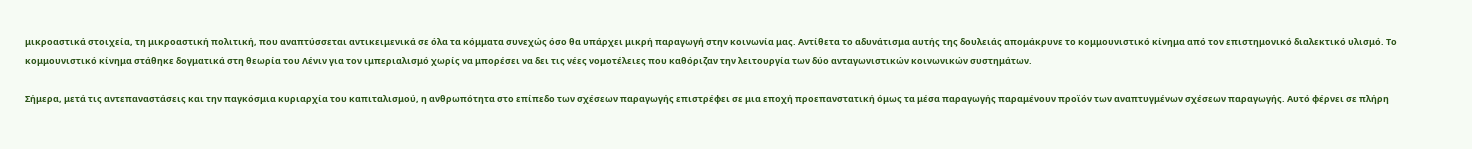μικροαστικά στοιχεία, τη μικροαστική πολιτική, που αναπτύσσεται αντικειμενικά σε όλα τα κόμματα συνεχώς όσο θα υπάρχει μικρή παραγωγή στην κοινωνία μας. Αντίθετα το αδυνάτισμα αυτής της δουλειάς απομάκρυνε το κομμουνιστικό κίνημα από τον επιστημονικό διαλεκτικό υλισμό. Το κομμουνιστικό κίνημα στάθηκε δογματικά στη θεωρία του Λένιν για τον ιμπεριαλισμό χωρίς να μπορέσει να δει τις νέες νομοτέλειες που καθόριζαν την λειτουργία των δύο ανταγωνιστικών κοινωνικών συστημάτων.

Σήμερα, μετά τις αντεπαναστάσεις και την παγκόσμια κυριαρχία του καπιταλισμού, η ανθρωπότητα στο επίπεδο των σχέσεων παραγωγής επιστρέφει σε μια εποχή προεπανστατική όμως τα μέσα παραγωγής παραμένουν προϊόν των αναπτυγμένων σχέσεων παραγωγής. Αυτό φέρνει σε πλήρη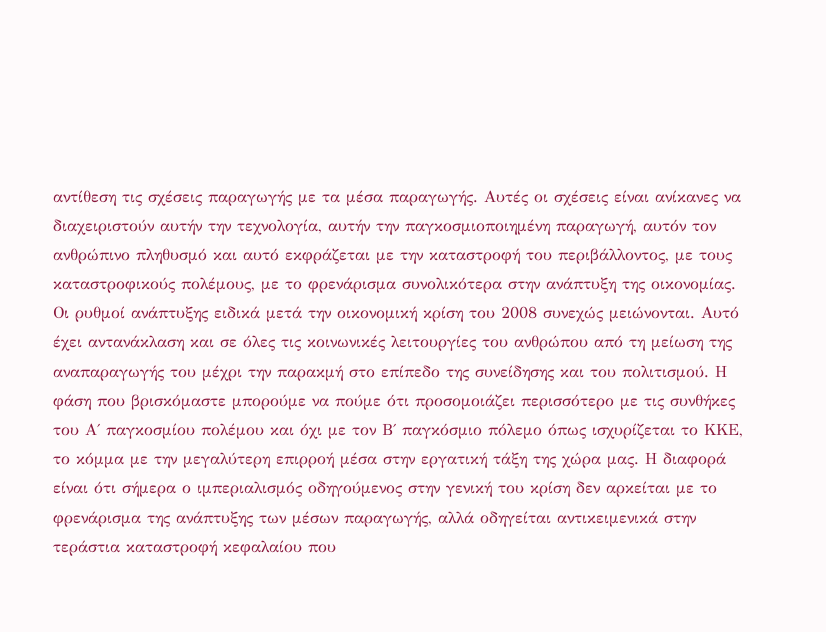αντίθεση τις σχέσεις παραγωγής με τα μέσα παραγωγής. Αυτές οι σχέσεις είναι ανίκανες να διαχειριστούν αυτήν την τεχνολογία, αυτήν την παγκοσμιοποιημένη παραγωγή, αυτόν τον ανθρώπινο πληθυσμό και αυτό εκφράζεται με την καταστροφή του περιβάλλοντος, με τους καταστροφικούς πολέμους, με το φρενάρισμα συνολικότερα στην ανάπτυξη της οικονομίας. Οι ρυθμοί ανάπτυξης ειδικά μετά την οικονομική κρίση του 2008 συνεχώς μειώνονται. Αυτό έχει αντανάκλαση και σε όλες τις κοινωνικές λειτουργίες του ανθρώπου από τη μείωση της αναπαραγωγής του μέχρι την παρακμή στο επίπεδο της συνείδησης και του πολιτισμού. Η φάση που βρισκόμαστε μπορούμε να πούμε ότι προσομοιάζει περισσότερο με τις συνθήκες του Α΄ παγκοσμίου πολέμου και όχι με τον Β΄ παγκόσμιο πόλεμο όπως ισχυρίζεται το ΚΚΕ, το κόμμα με την μεγαλύτερη επιρροή μέσα στην εργατική τάξη της χώρα μας. Η διαφορά είναι ότι σήμερα ο ιμπεριαλισμός οδηγούμενος στην γενική του κρίση δεν αρκείται με το φρενάρισμα της ανάπτυξης των μέσων παραγωγής, αλλά οδηγείται αντικειμενικά στην τεράστια καταστροφή κεφαλαίου που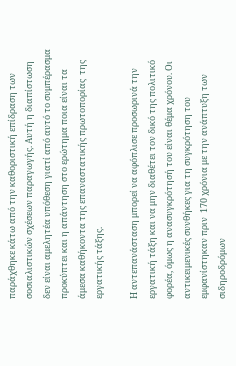παράχθηκε κάτω από την καθοριστική επίδραση των σοσιαλιστικών σχέσεων παραγωγής. Αυτή η διαπίστωση δεν είναι αμελητέα υπόθεση γιατί από αυτό το συμπέρασμα προκύπτει και η απάντηση στο ερώτημα ποια είναι τα άμεσα καθήκοντα της επαναστατικής πρωτοπορίας  της εργατικής τάξης.

Η αντεπανάσταση μπορεί να αφόπλισε προσωρινά την εργατική τάξη και να μην διαθέτει τον δικό της πολιτικό φορέα, όμως η ανασυγκρότησή του είναι θέμα χρόνου. Οι αντικειμενικές συνθήκες για τη συγκρότηση του εμφανίστηκαν πριν  170 χρόνια με την ανάπτυξη των σιδηροδρόμων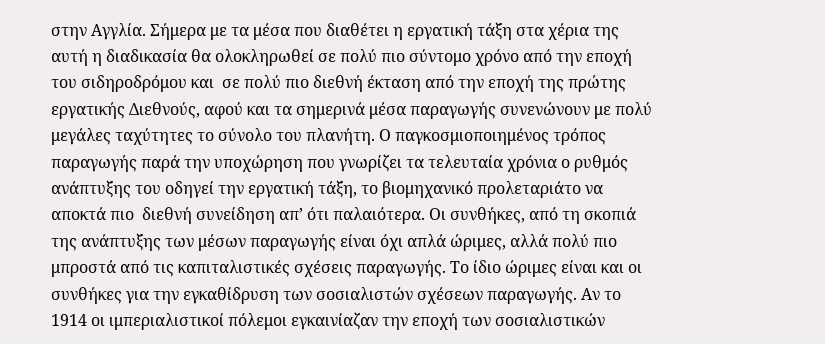στην Αγγλία. Σήμερα με τα μέσα που διαθέτει η εργατική τάξη στα χέρια της αυτή η διαδικασία θα ολοκληρωθεί σε πολύ πιο σύντομο χρόνο από την εποχή του σιδηροδρόμου και  σε πολύ πιο διεθνή έκταση από την εποχή της πρώτης εργατικής Διεθνούς, αφού και τα σημερινά μέσα παραγωγής συνενώνουν με πολύ μεγάλες ταχύτητες το σύνολο του πλανήτη. Ο παγκοσμιοποιημένος τρόπος παραγωγής παρά την υποχώρηση που γνωρίζει τα τελευταία χρόνια ο ρυθμός ανάπτυξης του οδηγεί την εργατική τάξη, το βιομηχανικό προλεταριάτο να αποκτά πιο  διεθνή συνείδηση απ’ ότι παλαιότερα. Οι συνθήκες, από τη σκοπιά της ανάπτυξης των μέσων παραγωγής είναι όχι απλά ώριμες, αλλά πολύ πιο μπροστά από τις καπιταλιστικές σχέσεις παραγωγής. Το ίδιο ώριμες είναι και οι συνθήκες για την εγκαθίδρυση των σοσιαλιστών σχέσεων παραγωγής. Αν το 1914 οι ιμπεριαλιστικοί πόλεμοι εγκαινίαζαν την εποχή των σοσιαλιστικών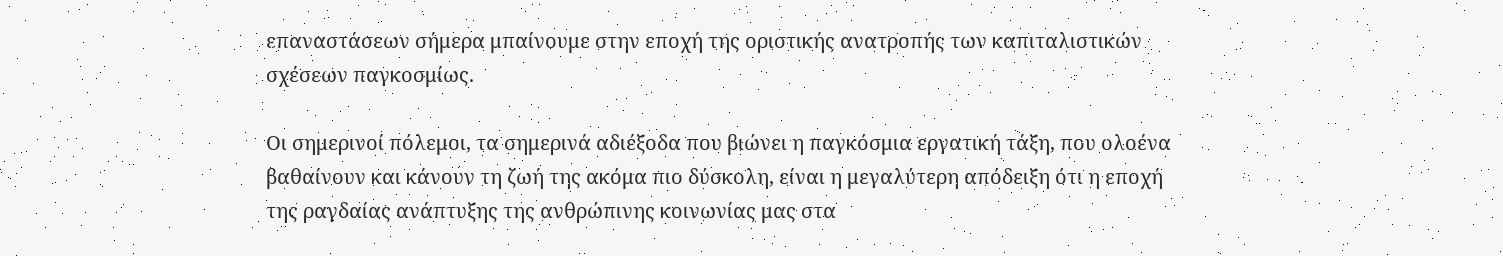επαναστάσεων σήμερα μπαίνουμε στην εποχή της οριστικής ανατροπής των καπιταλιστικών σχέσεων παγκοσμίως.

Οι σημερινοί πόλεμοι, τα σημερινά αδιέξοδα που βιώνει η παγκόσμια εργατική τάξη, που ολοένα βαθαίνουν και κάνουν τη ζωή της ακόμα πιο δύσκολη, είναι η μεγαλύτερη απόδειξη ότι η εποχή της ραγδαίας ανάπτυξης της ανθρώπινης κοινωνίας μας στα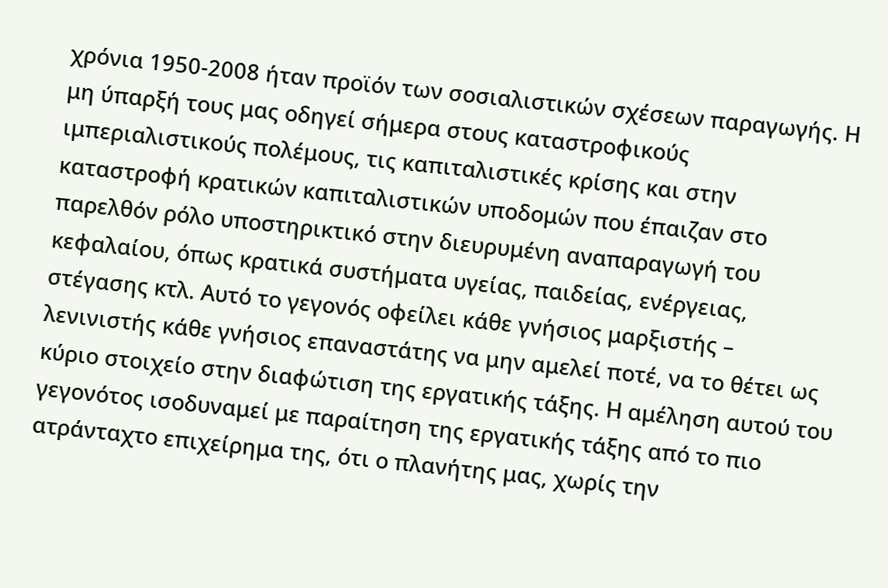χρόνια 1950-2008 ήταν προϊόν των σοσιαλιστικών σχέσεων παραγωγής. Η μη ύπαρξή τους μας οδηγεί σήμερα στους καταστροφικούς ιμπεριαλιστικούς πολέμους, τις καπιταλιστικές κρίσης και στην καταστροφή κρατικών καπιταλιστικών υποδομών που έπαιζαν στο παρελθόν ρόλο υποστηρικτικό στην διευρυμένη αναπαραγωγή του κεφαλαίου, όπως κρατικά συστήματα υγείας, παιδείας, ενέργειας, στέγασης κτλ. Αυτό το γεγονός οφείλει κάθε γνήσιος μαρξιστής – λενινιστής κάθε γνήσιος επαναστάτης να μην αμελεί ποτέ, να το θέτει ως κύριο στοιχείο στην διαφώτιση της εργατικής τάξης. Η αμέληση αυτού του γεγονότος ισοδυναμεί με παραίτηση της εργατικής τάξης από το πιο ατράνταχτο επιχείρημα της, ότι ο πλανήτης μας, χωρίς την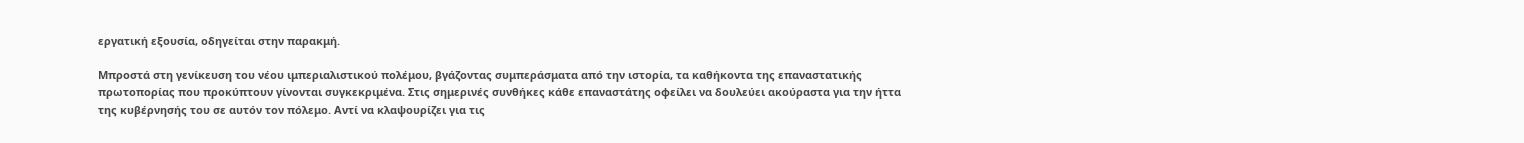εργατική εξουσία, οδηγείται στην παρακμή.

Μπροστά στη γενίκευση του νέου ιμπεριαλιστικού πολέμου, βγάζοντας συμπεράσματα από την ιστορία, τα καθήκοντα της επαναστατικής πρωτοπορίας που προκύπτουν γίνονται συγκεκριμένα. Στις σημερινές συνθήκες κάθε επαναστάτης οφείλει να δουλεύει ακούραστα για την ήττα της κυβέρνησής του σε αυτόν τον πόλεμο. Αντί να κλαψουρίζει για τις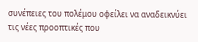συνέπειες του πολέμου οφείλει να αναδεικνύει τις νέες προοπτικές που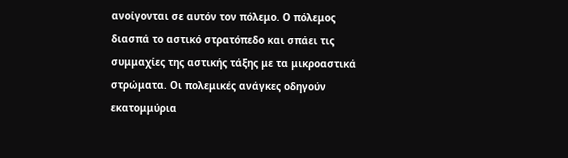ανοίγονται σε αυτόν τον πόλεμο. Ο πόλεμος διασπά το αστικό στρατόπεδο και σπάει τις συμμαχίες της αστικής τάξης με τα μικροαστικά στρώματα. Οι πολεμικές ανάγκες οδηγούν εκατομμύρια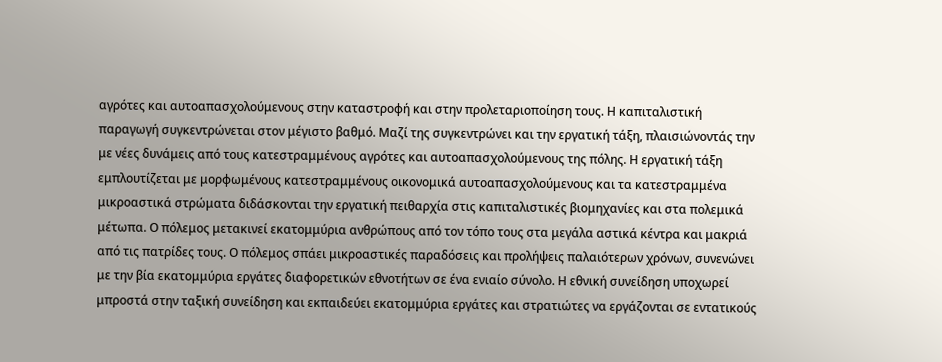αγρότες και αυτοαπασχολούμενους στην καταστροφή και στην προλεταριοποίηση τους. Η καπιταλιστική παραγωγή συγκεντρώνεται στον μέγιστο βαθμό. Μαζί της συγκεντρώνει και την εργατική τάξη, πλαισιώνοντάς την με νέες δυνάμεις από τους κατεστραμμένους αγρότες και αυτοαπασχολούμενους της πόλης. Η εργατική τάξη εμπλουτίζεται με μορφωμένους κατεστραμμένους οικονομικά αυτοαπασχολούμενους και τα κατεστραμμένα μικροαστικά στρώματα διδάσκονται την εργατική πειθαρχία στις καπιταλιστικές βιομηχανίες και στα πολεμικά μέτωπα. Ο πόλεμος μετακινεί εκατομμύρια ανθρώπους από τον τόπο τους στα μεγάλα αστικά κέντρα και μακριά από τις πατρίδες τους. Ο πόλεμος σπάει μικροαστικές παραδόσεις και προλήψεις παλαιότερων χρόνων, συνενώνει με την βία εκατομμύρια εργάτες διαφορετικών εθνοτήτων σε ένα ενιαίο σύνολο. Η εθνική συνείδηση υποχωρεί μπροστά στην ταξική συνείδηση και εκπαιδεύει εκατομμύρια εργάτες και στρατιώτες να εργάζονται σε εντατικούς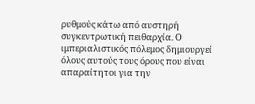ρυθμούς κάτω από αυστηρή συγκεντρωτική πειθαρχία. Ο ιμπεριαλιστικός πόλεμος δημιουργεί όλους αυτούς τους όρους που είναι απαραίτητοι για την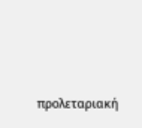προλεταριακή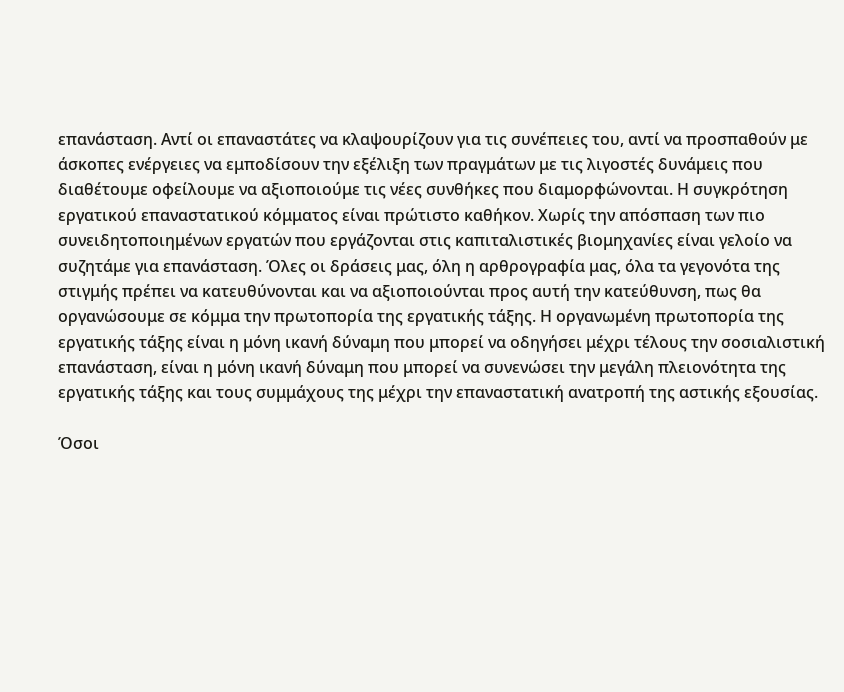επανάσταση. Αντί οι επαναστάτες να κλαψουρίζουν για τις συνέπειες του, αντί να προσπαθούν με άσκοπες ενέργειες να εμποδίσουν την εξέλιξη των πραγμάτων με τις λιγοστές δυνάμεις που διαθέτουμε οφείλουμε να αξιοποιούμε τις νέες συνθήκες που διαμορφώνονται. Η συγκρότηση εργατικού επαναστατικού κόμματος είναι πρώτιστο καθήκον. Χωρίς την απόσπαση των πιο συνειδητοποιημένων εργατών που εργάζονται στις καπιταλιστικές βιομηχανίες είναι γελοίο να συζητάμε για επανάσταση. Όλες οι δράσεις μας, όλη η αρθρογραφία μας, όλα τα γεγονότα της στιγμής πρέπει να κατευθύνονται και να αξιοποιούνται προς αυτή την κατεύθυνση, πως θα οργανώσουμε σε κόμμα την πρωτοπορία της εργατικής τάξης. Η οργανωμένη πρωτοπορία της εργατικής τάξης είναι η μόνη ικανή δύναμη που μπορεί να οδηγήσει μέχρι τέλους την σοσιαλιστική επανάσταση, είναι η μόνη ικανή δύναμη που μπορεί να συνενώσει την μεγάλη πλειονότητα της εργατικής τάξης και τους συμμάχους της μέχρι την επαναστατική ανατροπή της αστικής εξουσίας.

Όσοι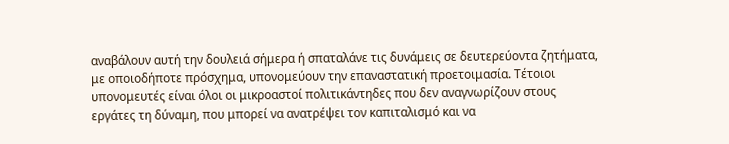αναβάλουν αυτή την δουλειά σήμερα ή σπαταλάνε τις δυνάμεις σε δευτερεύοντα ζητήματα, με οποιοδήποτε πρόσχημα, υπονομεύουν την επαναστατική προετοιμασία. Τέτοιοι υπονομευτές είναι όλοι οι μικροαστοί πολιτικάντηδες που δεν αναγνωρίζουν στους εργάτες τη δύναμη, που μπορεί να ανατρέψει τον καπιταλισμό και να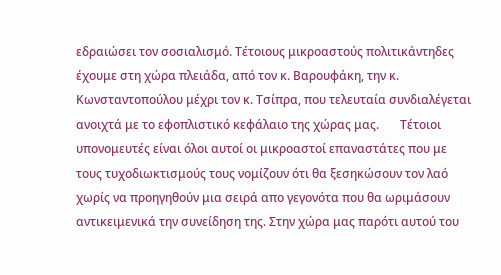εδραιώσει τον σοσιαλισμό. Τέτοιους μικροαστούς πολιτικάντηδες έχουμε στη χώρα πλειάδα, από τον κ. Βαρουφάκη, την κ. Κωνσταντοπούλου μέχρι τον κ. Τσίπρα, που τελευταία συνδιαλέγεται ανοιχτά με το εφοπλιστικό κεφάλαιο της χώρας μας.       Τέτοιοι υπονομευτές είναι όλοι αυτοί οι μικροαστοί επαναστάτες που με τους τυχοδιωκτισμούς τους νομίζουν ότι θα ξεσηκώσουν τον λαό χωρίς να προηγηθούν μια σειρά απο γεγονότα που θα ωριμάσουν αντικειμενικά την συνείδηση της. Στην χώρα μας παρότι αυτού του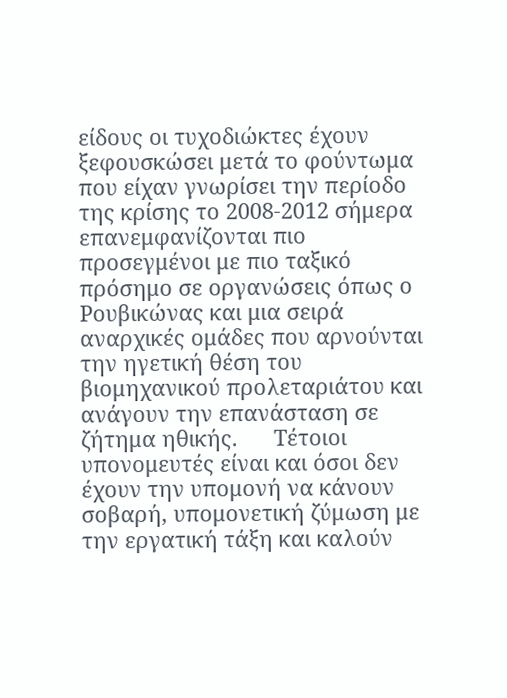είδους οι τυχοδιώκτες έχουν ξεφουσκώσει μετά το φούντωμα που είχαν γνωρίσει την περίοδο της κρίσης το 2008-2012 σήμερα επανεμφανίζονται πιο προσεγμένοι με πιο ταξικό πρόσημο σε οργανώσεις όπως ο Ρουβικώνας και μια σειρά αναρχικές ομάδες που αρνούνται την ηγετική θέση του βιομηχανικού προλεταριάτου και ανάγουν την επανάσταση σε ζήτημα ηθικής.      Τέτοιοι υπονομευτές είναι και όσοι δεν έχουν την υπομονή να κάνουν σοβαρή, υπομονετική ζύμωση με την εργατική τάξη και καλούν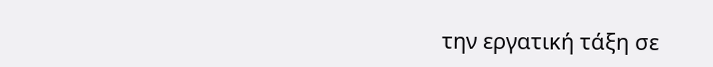την εργατική τάξη σε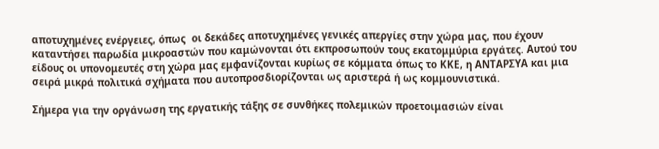αποτυχημένες ενέργειες, όπως  οι δεκάδες αποτυχημένες γενικές απεργίες στην χώρα μας, που έχουν καταντήσει παρωδία μικροαστών που καμώνονται ότι εκπροσωπούν τους εκατομμύρια εργάτες. Αυτού του είδους οι υπονομευτές στη χώρα μας εμφανίζονται κυρίως σε κόμματα όπως το ΚΚΕ, η ΑΝΤΑΡΣΥΑ και μια σειρά μικρά πολιτικά σχήματα που αυτοπροσδιορίζονται ως αριστερά ή ως κομμουνιστικά.

Σήμερα για την οργάνωση της εργατικής τάξης σε συνθήκες πολεμικών προετοιμασιών είναι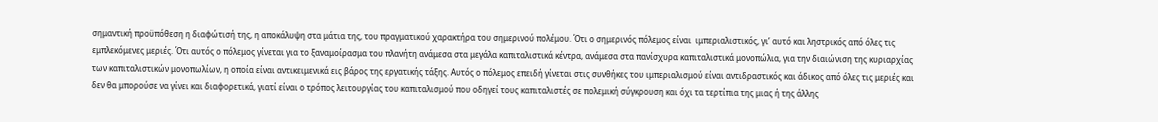σημαντική προϋπόθεση η διαφώτισή της, η αποκάλυψη στα μάτια της, του πραγματικού χαρακτήρα του σημερινού πολέμου. Ότι ο σημερινός πόλεμος είναι  ιμπεριαλιστικός, γι’ αυτό και ληστρικός από όλες τις εμπλεκόμενες μεριές. Ότι αυτός ο πόλεμος γίνεται για το ξαναμοίρασμα του πλανήτη ανάμεσα στα μεγάλα καπιταλιστικά κέντρα, ανάμεσα στα πανίσχυρα καπιταλιστικά μονοπώλια, για την διαιώνιση της κυριαρχίας των καπιταλιστικών μονοπωλίων, η οποία είναι αντικειμενικά εις βάρος της εργατικής τάξης. Αυτός ο πόλεμος επειδή γίνεται στις συνθήκες του ιμπεριαλισμού είναι αντιδραστικός και άδικος από όλες τις μεριές και δεν θα μπορούσε να γίνει και διαφορετικά, γιατί είναι ο τρόπος λειτουργίας του καπιταλισμού που οδηγεί τους καπιταλιστές σε πολεμική σύγκρουση και όχι τα τερτίπια της μιας ή της άλλης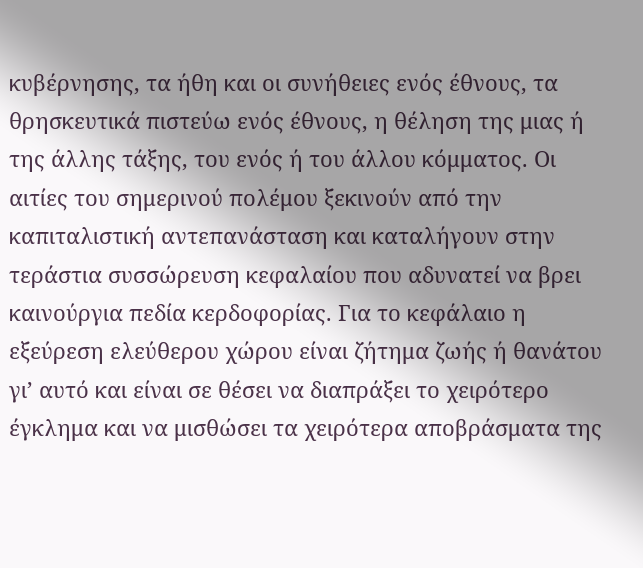κυβέρνησης, τα ήθη και οι συνήθειες ενός έθνους, τα θρησκευτικά πιστεύω ενός έθνους, η θέληση της μιας ή της άλλης τάξης, του ενός ή του άλλου κόμματος. Οι αιτίες του σημερινού πολέμου ξεκινούν από την καπιταλιστική αντεπανάσταση και καταλήγουν στην τεράστια συσσώρευση κεφαλαίου που αδυνατεί να βρει καινούργια πεδία κερδοφορίας. Για το κεφάλαιο η εξεύρεση ελεύθερου χώρου είναι ζήτημα ζωής ή θανάτου γι’ αυτό και είναι σε θέσει να διαπράξει το χειρότερο έγκλημα και να μισθώσει τα χειρότερα αποβράσματα της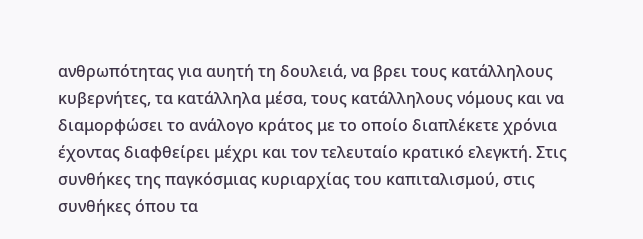ανθρωπότητας για αυητή τη δουλειά, να βρει τους κατάλληλους κυβερνήτες, τα κατάλληλα μέσα, τους κατάλληλους νόμους και να διαμορφώσει το ανάλογο κράτος με το οποίο διαπλέκετε χρόνια έχοντας διαφθείρει μέχρι και τον τελευταίο κρατικό ελεγκτή. Στις συνθήκες της παγκόσμιας κυριαρχίας του καπιταλισμού, στις συνθήκες όπου τα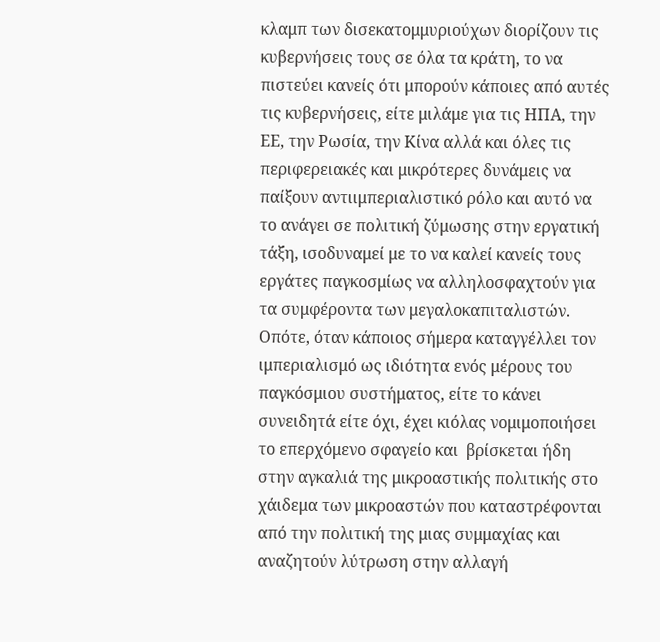κλαμπ των δισεκατομμυριούχων διορίζουν τις κυβερνήσεις τους σε όλα τα κράτη, το να πιστεύει κανείς ότι μπορούν κάποιες από αυτές τις κυβερνήσεις, είτε μιλάμε για τις ΗΠΑ, την ΕΕ, την Ρωσία, την Κίνα αλλά και όλες τις περιφερειακές και μικρότερες δυνάμεις να παίξουν αντιιμπεριαλιστικό ρόλο και αυτό να το ανάγει σε πολιτική ζύμωσης στην εργατική τάξη, ισοδυναμεί με το να καλεί κανείς τους εργάτες παγκοσμίως να αλληλοσφαχτούν για τα συμφέροντα των μεγαλοκαπιταλιστών. Οπότε, όταν κάποιος σήμερα καταγγέλλει τον  ιμπεριαλισμό ως ιδιότητα ενός μέρους του παγκόσμιου συστήματος, είτε το κάνει συνειδητά είτε όχι, έχει κιόλας νομιμοποιήσει το επερχόμενο σφαγείο και  βρίσκεται ήδη στην αγκαλιά της μικροαστικής πολιτικής στο χάιδεμα των μικροαστών που καταστρέφονται από την πολιτική της μιας συμμαχίας και αναζητούν λύτρωση στην αλλαγή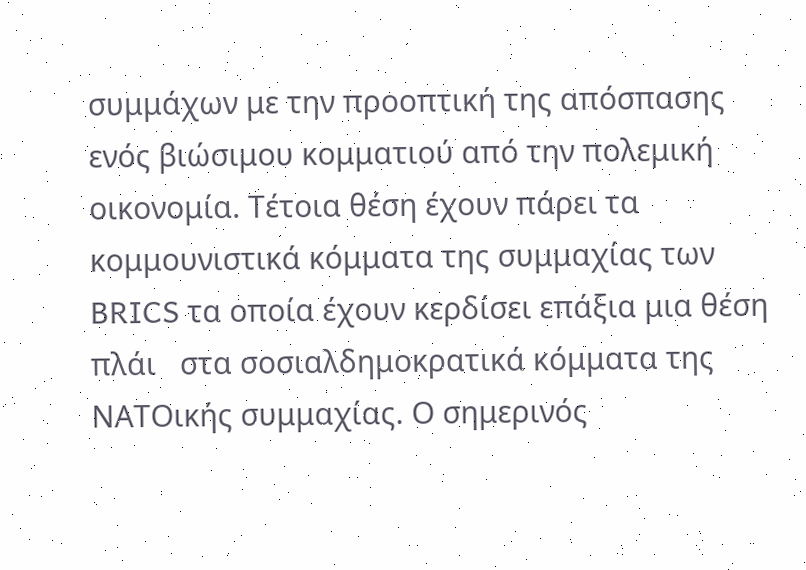συμμάχων με την προοπτική της απόσπασης ενός βιώσιμου κομματιού από την πολεμική οικονομία. Τέτοια θέση έχουν πάρει τα κομμουνιστικά κόμματα της συμμαχίας των BRICS τα οποία έχουν κερδίσει επάξια μια θέση πλάι   στα σοσιαλδημοκρατικά κόμματα της ΝΑΤΟικής συμμαχίας. Ο σημερινός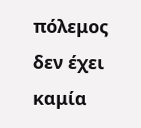πόλεμος δεν έχει καμία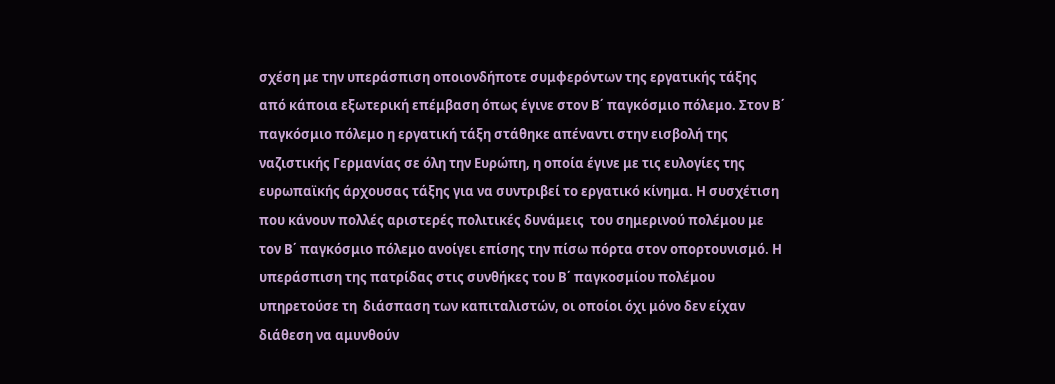σχέση με την υπεράσπιση οποιονδήποτε συμφερόντων της εργατικής τάξης από κάποια εξωτερική επέμβαση όπως έγινε στον Β΄ παγκόσμιο πόλεμο. Στον Β΄ παγκόσμιο πόλεμο η εργατική τάξη στάθηκε απέναντι στην εισβολή της ναζιστικής Γερμανίας σε όλη την Ευρώπη, η οποία έγινε με τις ευλογίες της ευρωπαϊκής άρχουσας τάξης για να συντριβεί το εργατικό κίνημα. Η συσχέτιση που κάνουν πολλές αριστερές πολιτικές δυνάμεις  του σημερινού πολέμου με τον Β΄ παγκόσμιο πόλεμο ανοίγει επίσης την πίσω πόρτα στον οπορτουνισμό. Η υπεράσπιση της πατρίδας στις συνθήκες του Β΄ παγκοσμίου πολέμου υπηρετούσε τη  διάσπαση των καπιταλιστών, οι οποίοι όχι μόνο δεν είχαν διάθεση να αμυνθούν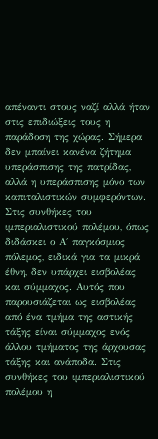απέναντι στους ναζί αλλά ήταν στις επιδιώξεις τους η παράδοση της χώρας. Σήμερα δεν μπαίνει κανένα ζήτημα υπεράσπισης της πατρίδας, αλλά η υπεράσπισης μόνο των καπιταλιστικών συμφερόντων. Στις συνθήκες του ιμπεριαλιστικού πολέμου, όπως διδάσκει ο Α΄ παγκόσμιος πόλεμος, ειδικά για τα μικρά έθνη, δεν υπάρχει εισβολέας και σύμμαχος. Αυτός που παρουσιάζεται ως εισβολέας από ένα τμήμα της αστικής τάξης είναι σύμμαχος ενός άλλου τμήματος της άρχουσας τάξης και ανάποδα. Στις συνθήκες του ιμπεριαλιστικού πολέμου η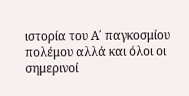ιστορία του Α΄ παγκοσμίου πολέμου αλλά και όλοι οι σημερινοί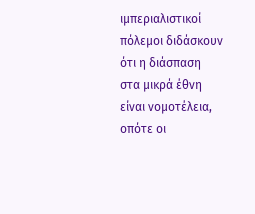ιμπεριαλιστικοί πόλεμοι διδάσκουν ότι η διάσπαση στα μικρά έθνη είναι νομοτέλεια, οπότε οι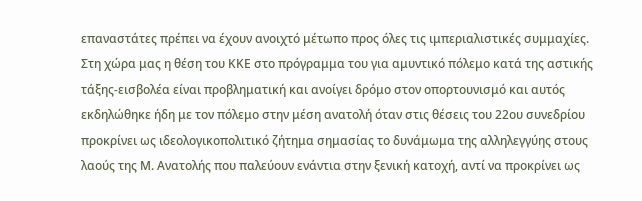επαναστάτες πρέπει να έχουν ανοιχτό μέτωπο προς όλες τις ιμπεριαλιστικές συμμαχίες. Στη χώρα μας η θέση του ΚΚΕ στο πρόγραμμα του για αμυντικό πόλεμο κατά της αστικής τάξης-εισβολέα είναι προβληματική και ανοίγει δρόμο στον οπορτουνισμό και αυτός εκδηλώθηκε ήδη με τον πόλεμο στην μέση ανατολή όταν στις θέσεις του 22ου συνεδρίου προκρίνει ως ιδεολογικοπολιτικό ζήτημα σημασίας το δυνάμωμα της αλληλεγγύης στους λαούς της Μ. Ανατολής που παλεύουν ενάντια στην ξενική κατοχή, αντί να προκρίνει ως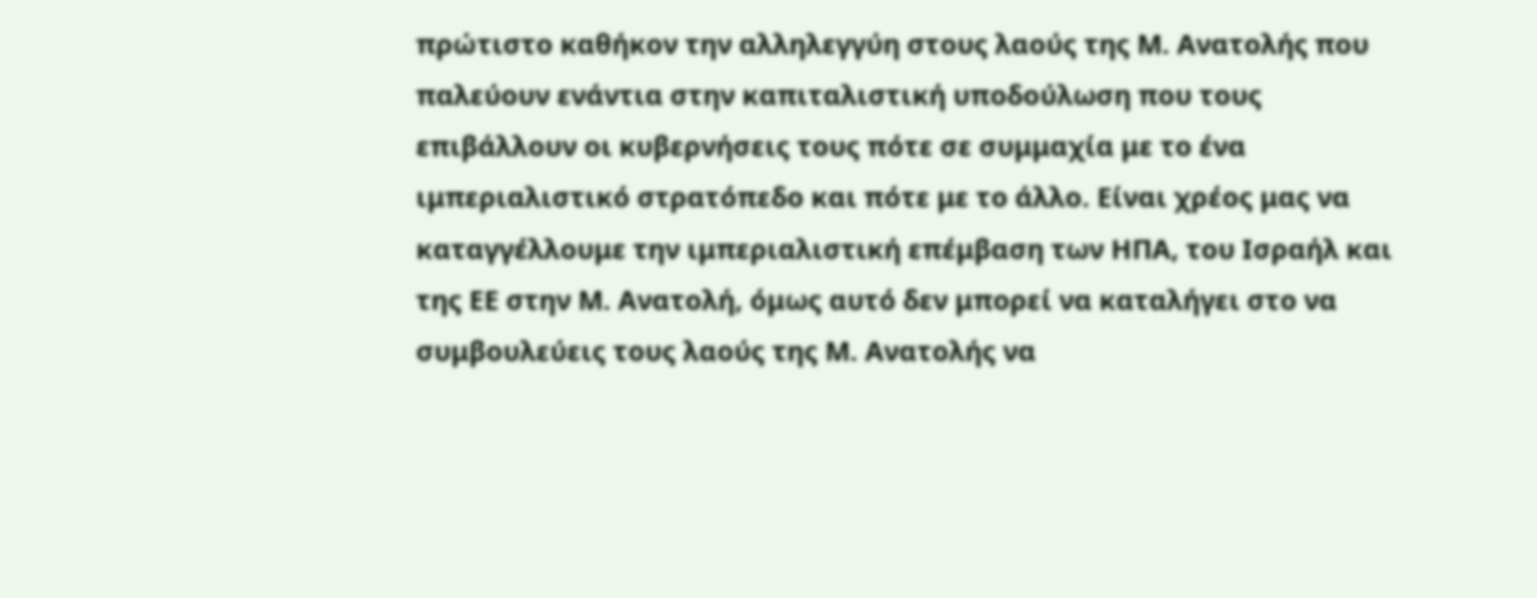πρώτιστο καθήκον την αλληλεγγύη στους λαούς της Μ. Ανατολής που παλεύουν ενάντια στην καπιταλιστική υποδούλωση που τους επιβάλλουν οι κυβερνήσεις τους πότε σε συμμαχία με το ένα ιμπεριαλιστικό στρατόπεδο και πότε με το άλλο. Είναι χρέος μας να καταγγέλλουμε την ιμπεριαλιστική επέμβαση των ΗΠΑ, του Ισραήλ και της ΕΕ στην Μ. Ανατολή, όμως αυτό δεν μπορεί να καταλήγει στο να συμβουλεύεις τους λαούς της Μ. Ανατολής να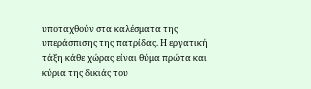υποταχθούν στα καλέσματα της υπεράσπισης της πατρίδας. Η εργατική τάξη κάθε χώρας είναι θύμα πρώτα και κύρια της δικιάς του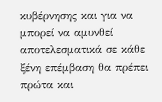κυβέρνησης και για να μπορεί να αμυνθεί αποτελεσματικά σε κάθε ξένη επέμβαση θα πρέπει πρώτα και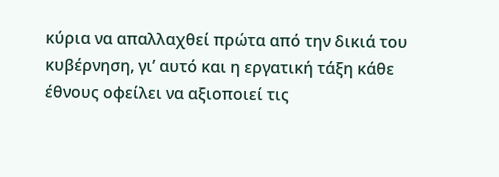κύρια να απαλλαχθεί πρώτα από την δικιά του κυβέρνηση, γι’ αυτό και η εργατική τάξη κάθε έθνους οφείλει να αξιοποιεί τις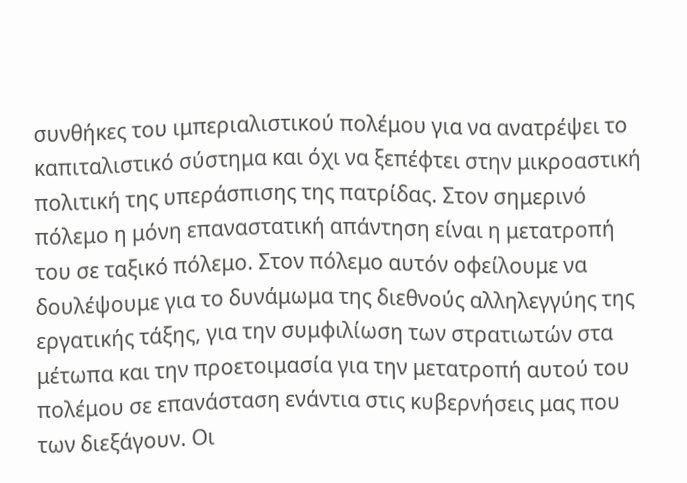συνθήκες του ιμπεριαλιστικού πολέμου για να ανατρέψει το καπιταλιστικό σύστημα και όχι να ξεπέφτει στην μικροαστική πολιτική της υπεράσπισης της πατρίδας. Στον σημερινό πόλεμο η μόνη επαναστατική απάντηση είναι η μετατροπή του σε ταξικό πόλεμο. Στον πόλεμο αυτόν οφείλουμε να δουλέψουμε για το δυνάμωμα της διεθνούς αλληλεγγύης της εργατικής τάξης, για την συμφιλίωση των στρατιωτών στα μέτωπα και την προετοιμασία για την μετατροπή αυτού του πολέμου σε επανάσταση ενάντια στις κυβερνήσεις μας που των διεξάγουν. Οι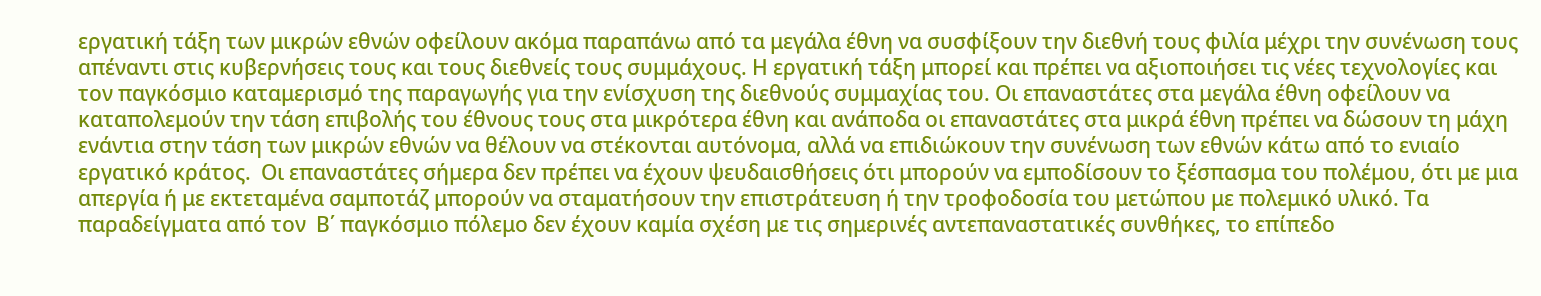εργατική τάξη των μικρών εθνών οφείλουν ακόμα παραπάνω από τα μεγάλα έθνη να συσφίξουν την διεθνή τους φιλία μέχρι την συνένωση τους απέναντι στις κυβερνήσεις τους και τους διεθνείς τους συμμάχους. Η εργατική τάξη μπορεί και πρέπει να αξιοποιήσει τις νέες τεχνολογίες και τον παγκόσμιο καταμερισμό της παραγωγής για την ενίσχυση της διεθνούς συμμαχίας του. Οι επαναστάτες στα μεγάλα έθνη οφείλουν να καταπολεμούν την τάση επιβολής του έθνους τους στα μικρότερα έθνη και ανάποδα οι επαναστάτες στα μικρά έθνη πρέπει να δώσουν τη μάχη ενάντια στην τάση των μικρών εθνών να θέλουν να στέκονται αυτόνομα, αλλά να επιδιώκουν την συνένωση των εθνών κάτω από το ενιαίο εργατικό κράτος.  Οι επαναστάτες σήμερα δεν πρέπει να έχουν ψευδαισθήσεις ότι μπορούν να εμποδίσουν το ξέσπασμα του πολέμου, ότι με μια απεργία ή με εκτεταμένα σαμποτάζ μπορούν να σταματήσουν την επιστράτευση ή την τροφοδοσία του μετώπου με πολεμικό υλικό. Τα παραδείγματα από τον  Β΄ παγκόσμιο πόλεμο δεν έχουν καμία σχέση με τις σημερινές αντεπαναστατικές συνθήκες, το επίπεδο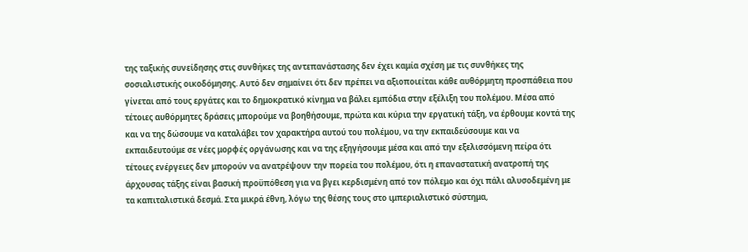της ταξικής συνείδησης στις συνθήκες της αντεπανάστασης δεν έχει καμία σχέση με τις συνθήκες της σοσιαλιστικής οικοδόμησης. Αυτό δεν σημαίνει ότι δεν πρέπει να αξιοποιείται κάθε αυθόρμητη προσπάθεια που γίνεται από τους εργάτες και το δημοκρατικό κίνημα να βάλει εμπόδια στην εξέλιξη του πολέμου. Μέσα από τέτοιες αυθόρμητες δράσεις μπορούμε να βοηθήσουμε, πρώτα και κύρια την εργατική τάξη, να έρθουμε κοντά της και να της δώσουμε να καταλάβει τον χαρακτήρα αυτού του πολέμου, να την εκπαιδεύσουμε και να εκπαιδευτούμε σε νέες μορφές οργάνωσης και να της εξηγήσουμε μέσα και από την εξελισσόμενη πείρα ότι τέτοιες ενέργειες δεν μπορούν να ανατρέψουν την πορεία του πολέμου, ότι η επαναστατική ανατροπή της άρχουσας τάξης είναι βασική προϋπόθεση για να βγει κερδισμένη από τον πόλεμο και όχι πάλι αλυσοδεμένη με τα καπιταλιστικά δεσμά. Στα μικρά έθνη, λόγω της θέσης τους στο ιμπεριαλιστικό σύστημα,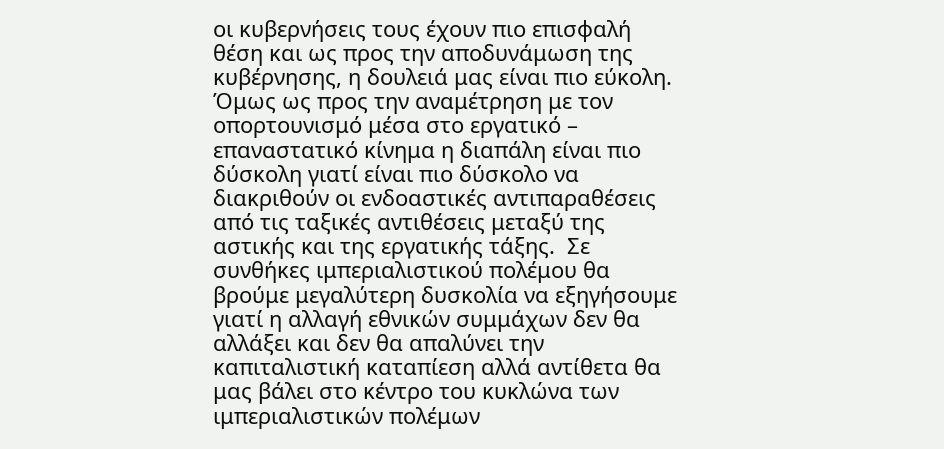οι κυβερνήσεις τους έχουν πιο επισφαλή θέση και ως προς την αποδυνάμωση της κυβέρνησης, η δουλειά μας είναι πιο εύκολη. Όμως ως προς την αναμέτρηση με τον οπορτουνισμό μέσα στο εργατικό – επαναστατικό κίνημα η διαπάλη είναι πιο δύσκολη γιατί είναι πιο δύσκολο να διακριθούν οι ενδοαστικές αντιπαραθέσεις από τις ταξικές αντιθέσεις μεταξύ της αστικής και της εργατικής τάξης.  Σε συνθήκες ιμπεριαλιστικού πολέμου θα βρούμε μεγαλύτερη δυσκολία να εξηγήσουμε γιατί η αλλαγή εθνικών συμμάχων δεν θα αλλάξει και δεν θα απαλύνει την καπιταλιστική καταπίεση αλλά αντίθετα θα μας βάλει στο κέντρο του κυκλώνα των ιμπεριαλιστικών πολέμων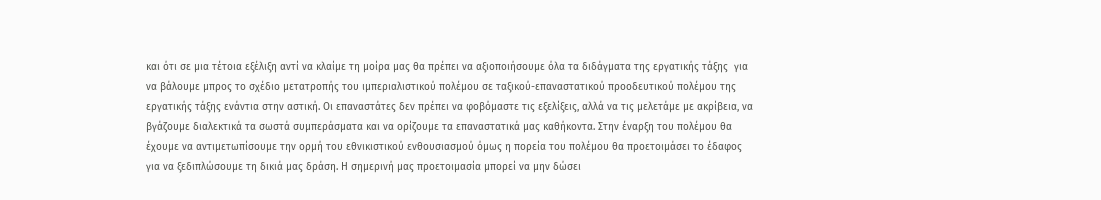και ότι σε μια τέτοια εξέλιξη αντί να κλαίμε τη μοίρα μας θα πρέπει να αξιοποιήσουμε όλα τα διδάγματα της εργατικής τάξης  για να βάλουμε μπρος το σχέδιο μετατροπής του ιμπεριαλιστικού πολέμου σε ταξικού-επαναστατικού προοδευτικού πολέμου της εργατικής τάξης ενάντια στην αστική. Οι επαναστάτες δεν πρέπει να φοβόμαστε τις εξελίξεις, αλλά να τις μελετάμε με ακρίβεια, να βγάζουμε διαλεκτικά τα σωστά συμπεράσματα και να ορίζουμε τα επαναστατικά μας καθήκοντα. Στην έναρξη του πολέμου θα έχουμε να αντιμετωπίσουμε την ορμή του εθνικιστικού ενθουσιασμού όμως η πορεία του πολέμου θα προετοιμάσει το έδαφος για να ξεδιπλώσουμε τη δικιά μας δράση. Η σημερινή μας προετοιμασία μπορεί να μην δώσει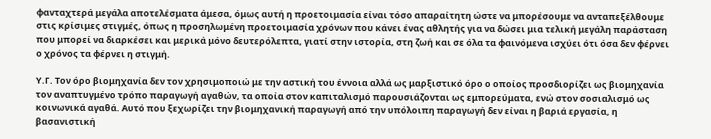φανταχτερά μεγάλα αποτελέσματα άμεσα, όμως αυτή η προετοιμασία είναι τόσο απαραίτητη ώστε να μπορέσουμε να ανταπεξέλθουμε στις κρίσιμες στιγμές, όπως η προσηλωμένη προετοιμασία χρόνων που κάνει ένας αθλητής για να δώσει μια τελική μεγάλη παράσταση που μπορεί να διαρκέσει και μερικά μόνο δευτερόλεπτα, γιατί στην ιστορία, στη ζωή και σε όλα τα φαινόμενα ισχύει ότι όσα δεν φέρνει ο χρόνος τα φέρνει η στιγμή.

Υ.Γ. Τον όρο βιομηχανία δεν τον χρησιμοποιώ με την αστική του έννοια αλλά ως μαρξιστικό όρο ο οποίος προσδιορίζει ως βιομηχανία τον αναπτυγμένο τρόπο παραγωγή αγαθών, τα οποία στον καπιταλισμό παρουσιάζονται ως εμπορεύματα, ενώ στον σοσιαλισμό ως κοινωνικά αγαθά. Αυτό που ξεχωρίζει την βιομηχανική παραγωγή από την υπόλοιπη παραγωγή δεν είναι η βαριά εργασία, η βασανιστική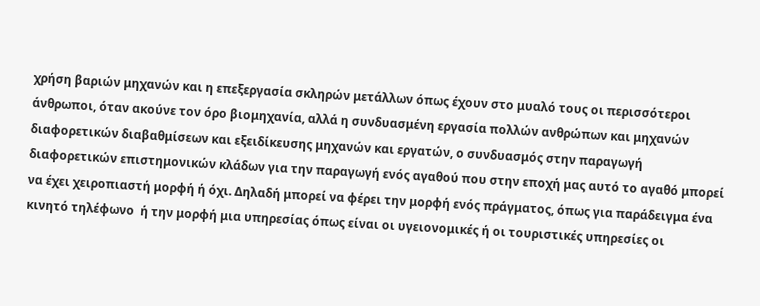χρήση βαριών μηχανών και η επεξεργασία σκληρών μετάλλων όπως έχουν στο μυαλό τους οι περισσότεροι άνθρωποι, όταν ακούνε τον όρο βιομηχανία, αλλά η συνδυασμένη εργασία πολλών ανθρώπων και μηχανών διαφορετικών διαβαθμίσεων και εξειδίκευσης μηχανών και εργατών, ο συνδυασμός στην παραγωγή διαφορετικών επιστημονικών κλάδων για την παραγωγή ενός αγαθού που στην εποχή μας αυτό το αγαθό μπορεί να έχει χειροπιαστή μορφή ή όχι. Δηλαδή μπορεί να φέρει την μορφή ενός πράγματος, όπως για παράδειγμα ένα κινητό τηλέφωνο  ή την μορφή μια υπηρεσίας όπως είναι οι υγειονομικές ή οι τουριστικές υπηρεσίες οι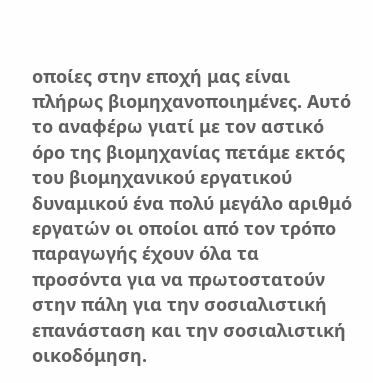οποίες στην εποχή μας είναι πλήρως βιομηχανοποιημένες. Αυτό το αναφέρω γιατί με τον αστικό όρο της βιομηχανίας πετάμε εκτός του βιομηχανικού εργατικού δυναμικού ένα πολύ μεγάλο αριθμό εργατών οι οποίοι από τον τρόπο παραγωγής έχουν όλα τα προσόντα για να πρωτοστατούν στην πάλη για την σοσιαλιστική επανάσταση και την σοσιαλιστική οικοδόμηση.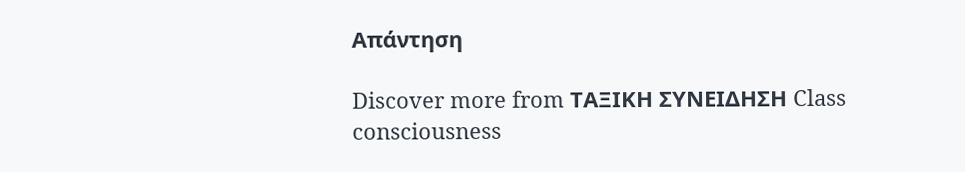Απάντηση

Discover more from ΤΑΞΙΚΗ ΣΥΝΕΙΔΗΣΗ Class consciousness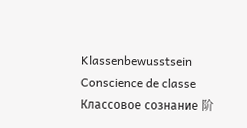Klassenbewusstsein Conscience de classe Классовое сознание 阶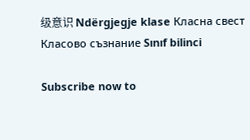级意识 Ndërgjegje klase Класна свест Класово съзнание Sınıf bilinci

Subscribe now to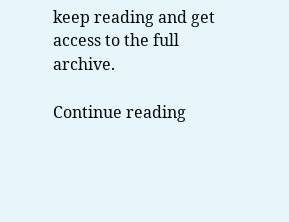keep reading and get access to the full archive.

Continue reading